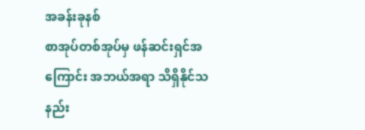အခန်းခုနစ်
စာအုပ်တစ်အုပ်မှ ဖန်ဆင်းရှင်အကြောင်း အဘယ်အရာ သိရှိနိုင်သနည်း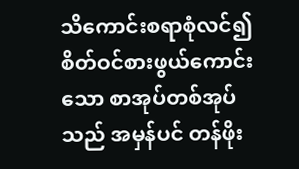သိကောင်းစရာစုံလင်၍ စိတ်ဝင်စားဖွယ်ကောင်းသော စာအုပ်တစ်အုပ်သည် အမှန်ပင် တန်ဖိုး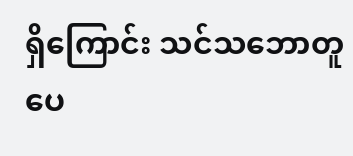ရှိကြောင်း သင်သဘောတူပေ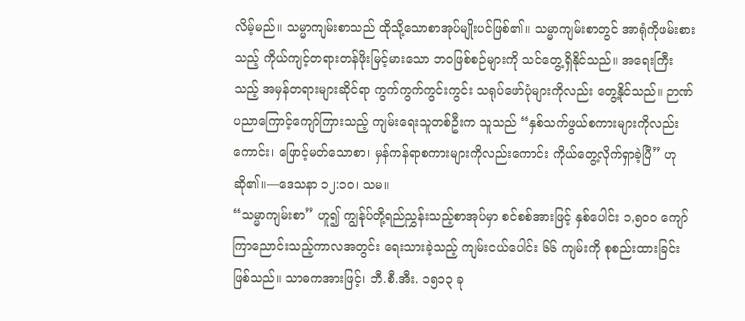လိမ့်မည်။ သမ္မာကျမ်းစာသည် ထိုသို့သောစာအုပ်မျိုးပင်ဖြစ်၏။ သမ္မာကျမ်းစာတွင် အာရုံကိုဖမ်းစားသည့် ကိုယ်ကျင့်တရားတန်ဖိုးမြင့်မားသော ဘဝဖြစ်စဉ်များကို သင်တွေ့ရှိနိုင်သည်။ အရေးကြီးသည့် အမှန်တရားများဆိုင်ရာ ကွက်ကွက်ကွင်းကွင်း သရုပ်ဖော်ပုံများကိုလည်း တွေ့နိုင်သည်။ ဉာဏ်ပညာကြောင့်ကျော်ကြားသည့် ကျမ်းရေးသူတစ်ဦးက သူသည် “နှစ်သက်ဖွယ်စကားများကိုလည်းကောင်း၊ ဖြောင့်မတ်သောစာ၊ မှန်ကန်ရာစကားများကိုလည်းကောင်း ကိုယ်တွေ့လိုက်ရှာခဲ့ပြီ” ဟုဆို၏။—ဒေသနာ ၁၂:၁၀၊ သမ။
“သမ္မာကျမ်းစာ” ဟူ၍ ကျွန်ုပ်တို့ရည်ညွှန်းသည့်စာအုပ်မှာ စင်စစ်အားဖြင့် နှစ်ပေါင်း ၁,၅၀၀ ကျော်ကြာညောင်းသည့်ကာလအတွင်း ရေးသားခဲ့သည့် ကျမ်းငယ်ပေါင်း ၆၆ ကျမ်းကို စုစည်းထားခြင်းဖြစ်သည်။ သာဓကအားဖြင့်၊ ဘီ.စီ.အီး. ၁၅၁၃ ခု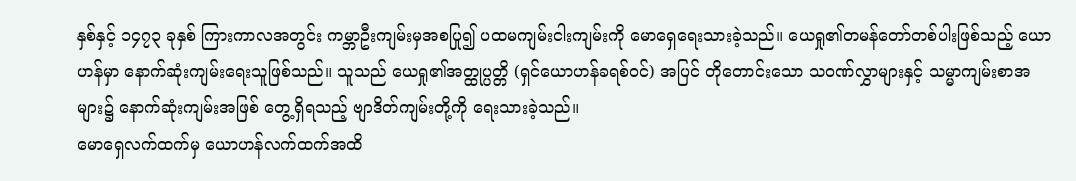နှစ်နှင့် ၁၄၇၃ ခုနှစ် ကြားကာလအတွင်း ကမ္ဘာဦးကျမ်းမှအစပြု၍ ပထမကျမ်းငါးကျမ်းကို မောရှေရေးသားခဲ့သည်။ ယေရှု၏တမန်တော်တစ်ပါးဖြစ်သည့် ယောဟန်မှာ နောက်ဆုံးကျမ်းရေးသူဖြစ်သည်။ သူသည် ယေရှု၏အတ္ထုပ္ပတ္တိ (ရှင်ယောဟန်ခရစ်ဝင်) အပြင် တိုတောင်းသော သဝဏ်လွှာများနှင့် သမ္မာကျမ်းစာအများ၌ နောက်ဆုံးကျမ်းအဖြစ် တွေ့ရှိရသည့် ဗျာဒိတ်ကျမ်းတို့ကို ရေးသားခဲ့သည်။
မောရှေလက်ထက်မှ ယောဟန်လက်ထက်အထိ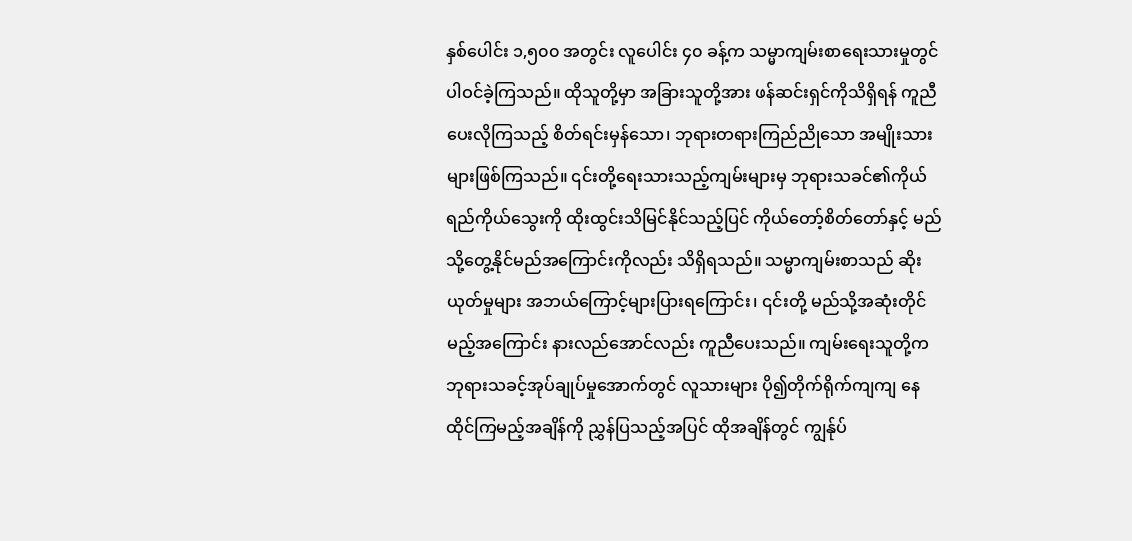နှစ်ပေါင်း ၁,၅၀၀ အတွင်း လူပေါင်း ၄၀ ခန့်က သမ္မာကျမ်းစာရေးသားမှုတွင် ပါဝင်ခဲ့ကြသည်။ ထိုသူတို့မှာ အခြားသူတို့အား ဖန်ဆင်းရှင်ကိုသိရှိရန် ကူညီပေးလိုကြသည့် စိတ်ရင်းမှန်သော၊ ဘုရားတရားကြည်ညိုသော အမျိုးသားများဖြစ်ကြသည်။ ၎င်းတို့ရေးသားသည့်ကျမ်းများမှ ဘုရားသခင်၏ကိုယ်ရည်ကိုယ်သွေးကို ထိုးထွင်းသိမြင်နိုင်သည့်ပြင် ကိုယ်တော့်စိတ်တော်နှင့် မည်သို့တွေ့နိုင်မည်အကြောင်းကိုလည်း သိရှိရသည်။ သမ္မာကျမ်းစာသည် ဆိုးယုတ်မှုများ အဘယ်ကြောင့်များပြားရကြောင်း၊ ၎င်းတို့ မည်သို့အဆုံးတိုင်မည့်အကြောင်း နားလည်အောင်လည်း ကူညီပေးသည်။ ကျမ်းရေးသူတို့က ဘုရားသခင့်အုပ်ချုပ်မှုအောက်တွင် လူသားများ ပို၍တိုက်ရိုက်ကျကျ နေထိုင်ကြမည့်အချိန်ကို ညွှန်ပြသည့်အပြင် ထိုအချိန်တွင် ကျွန်ုပ်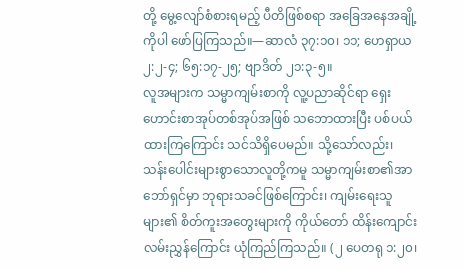တို့ မွေ့လျော်စံစားရမည့် ပီတိဖြစ်စရာ အခြေအနေအချို့ကိုပါ ဖော်ပြကြသည်။—ဆာလံ ၃၇:၁၀၊ ၁၁; ဟေရှာယ ၂:၂-၄; ၆၅:၁၇-၂၅; ဗျာဒိတ် ၂၁:၃-၅။
လူအများက သမ္မာကျမ်းစာကို လူ့ပညာဆိုင်ရာ ရှေးဟောင်းစာအုပ်တစ်အုပ်အဖြစ် သဘောထားပြီး ပစ်ပယ်ထားကြကြောင်း သင်သိရှိပေမည်။ သို့သော်လည်း၊ သန်းပေါင်းများစွာသောလူတို့ကမူ သမ္မာကျမ်းစာ၏အာဘော်ရှင်မှာ ဘုရားသခင်ဖြစ်ကြောင်း၊ ကျမ်းရေးသူများ၏ စိတ်ကူးအတွေးများကို ကိုယ်တော် ထိန်းကျောင်းလမ်းညွှန်ကြောင်း ယုံကြည်ကြသည်။ (၂ ပေတရု ၁:၂၀၊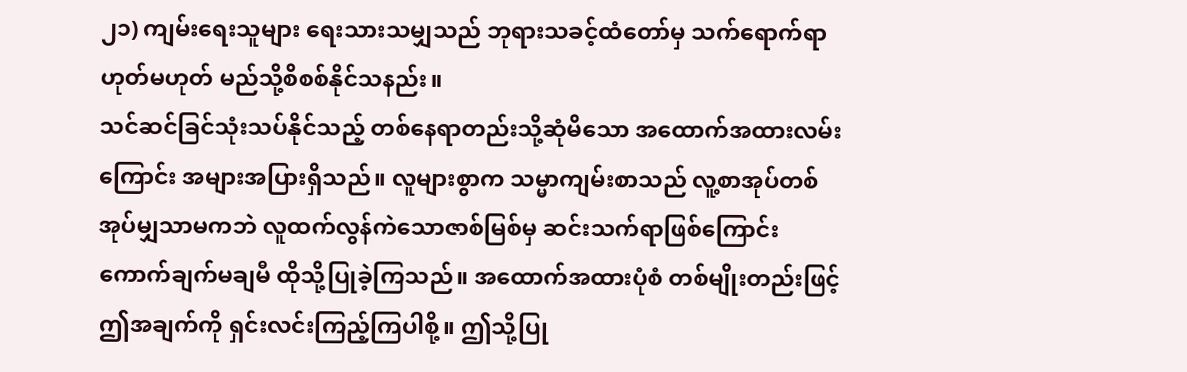၂၁) ကျမ်းရေးသူများ ရေးသားသမျှသည် ဘုရားသခင့်ထံတော်မှ သက်ရောက်ရာ ဟုတ်မဟုတ် မည်သို့စိစစ်နိုင်သနည်း။
သင်ဆင်ခြင်သုံးသပ်နိုင်သည့် တစ်နေရာတည်းသို့ဆုံမိသော အထောက်အထားလမ်းကြောင်း အများအပြားရှိသည်။ လူများစွာက သမ္မာကျမ်းစာသည် လူ့စာအုပ်တစ်အုပ်မျှသာမကဘဲ လူထက်လွန်ကဲသောဇာစ်မြစ်မှ ဆင်းသက်ရာဖြစ်ကြောင်း ကောက်ချက်မချမီ ထိုသို့ပြုခဲ့ကြသည်။ အထောက်အထားပုံစံ တစ်မျိုးတည်းဖြင့် ဤအချက်ကို ရှင်းလင်းကြည့်ကြပါစို့။ ဤသို့ပြု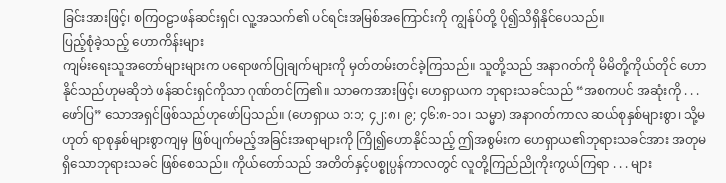ခြင်းအားဖြင့်၊ စကြဝဠာဖန်ဆင်းရှင်၊ လူ့အသက်၏ ပင်ရင်းအမြစ်အကြောင်းကို ကျွန်ုပ်တို့ ပို၍သိရှိနိုင်ပေသည်။
ပြည့်စုံခဲ့သည့် ဟောကိန်းများ
ကျမ်းရေးသူအတော်များများက ပရောဖက်ပြုချက်များကို မှတ်တမ်းတင်ခဲ့ကြသည်။ သူတို့သည် အနာဂတ်ကို မိမိတို့ကိုယ်တိုင် ဟောနိုင်သည်ဟုမဆိုဘဲ ဖန်ဆင်းရှင်ကိုသာ ဂုဏ်တင်ကြ၏။ သာဓကအားဖြင့်၊ ဟေရှာယက ဘုရားသခင်သည် “အစကပင် အဆုံးကို . . . ဖော်ပြ” သောအရှင်ဖြစ်သည်ဟုဖော်ပြသည်။ (ဟေရှာယ ၁:၁; ၄၂:၈၊ ၉; ၄၆:၈-၁၁၊ သမ္မာ) အနာဂတ်ကာလ ဆယ်စုနှစ်များစွာ၊ သို့မဟုတ် ရာစုနှစ်များစွာကျမှ ဖြစ်ပျက်မည့်အခြင်းအရာများကို ကြို၍ဟောနိုင်သည့် ဤအစွမ်းက ဟေရှာယ၏ဘုရားသခင်အား အတုမရှိသောဘုရားသခင် ဖြစ်စေသည်။ ကိုယ်တော်သည် အတိတ်နှင့်ပစ္စုပ္ပန်ကာလတွင် လူတို့ကြည်ညိုကိုးကွယ်ကြရာ . . . များ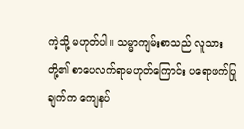ကဲ့သို့ မဟုတ်ပါ။ သမ္မာကျမ်းစာသည် လူသားတို့၏ စာပေလက်ရာမဟုတ်ကြောင်း ပရောဖက်ပြုချက်က ကျေနပ်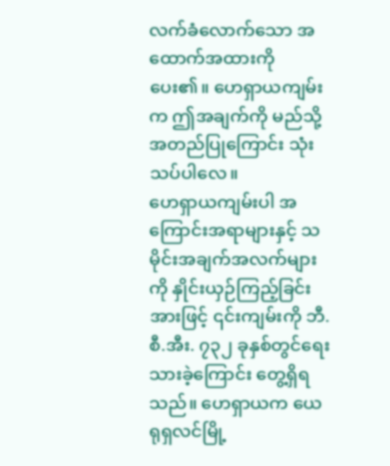လက်ခံလောက်သော အထောက်အထားကိုပေး၏။ ဟေရှာယကျမ်းက ဤအချက်ကို မည်သို့အတည်ပြုကြောင်း သုံးသပ်ပါလေ။
ဟေရှာယကျမ်းပါ အကြောင်းအရာများနှင့် သမိုင်းအချက်အလက်များကို နှိုင်းယှဉ်ကြည့်ခြင်းအားဖြင့် ၎င်းကျမ်းကို ဘီ.စီ.အီး. ၇၃၂ ခုနှစ်တွင်ရေးသားခဲ့ကြောင်း တွေ့ရှိရသည်။ ဟေရှာယက ယေရုရှလင်မြို့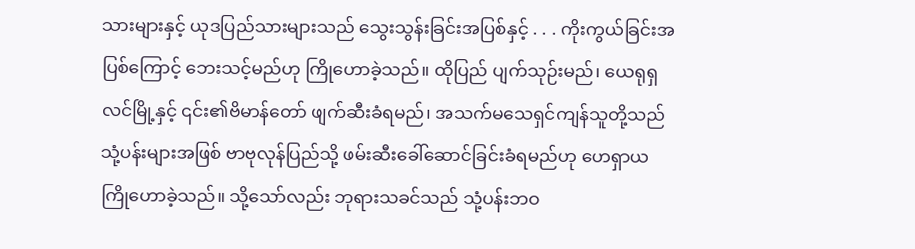သားများနှင့် ယုဒပြည်သားများသည် သွေးသွန်းခြင်းအပြစ်နှင့် . . . ကိုးကွယ်ခြင်းအပြစ်ကြောင့် ဘေးသင့်မည်ဟု ကြိုဟောခဲ့သည်။ ထိုပြည် ပျက်သုဉ်းမည်၊ ယေရုရှလင်မြို့နှင့် ၎င်း၏ဗိမာန်တော် ဖျက်ဆီးခံရမည်၊ အသက်မသေရှင်ကျန်သူတို့သည် သုံ့ပန်းများအဖြစ် ဗာဗုလုန်ပြည်သို့ ဖမ်းဆီးခေါ်ဆောင်ခြင်းခံရမည်ဟု ဟေရှာယ ကြိုဟောခဲ့သည်။ သို့သော်လည်း ဘုရားသခင်သည် သုံ့ပန်းဘဝ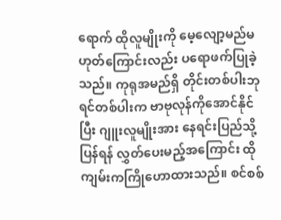ရောက် ထိုလူမျိုးကို မေ့လျော့မည်မဟုတ်ကြောင်းလည်း ပရောဖက်ပြုခဲ့သည်။ ကုရုအမည်ရှိ တိုင်းတစ်ပါးဘုရင်တစ်ပါးက ဗာဗုလုန်ကိုအောင်နိုင်ပြီး ဂျူးလူမျိုးအား နေရင်းပြည်သို့ပြန်ရန် လွှတ်ပေးမည့်အကြောင်း ထိုကျမ်းကကြိုဟောထားသည်။ စင်စစ်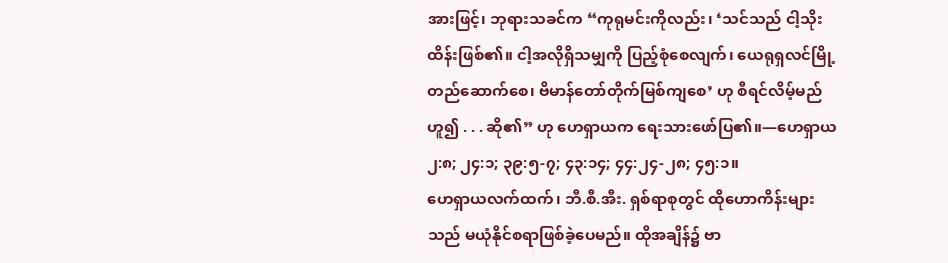အားဖြင့်၊ ဘုရားသခင်က “ကုရုမင်းကိုလည်း၊ ‘သင်သည် ငါ့သိုးထိန်းဖြစ်၏။ ငါ့အလိုရှိသမျှကို ပြည့်စုံစေလျက်၊ ယေရုရှလင်မြို့တည်ဆောက်စေ၊ ဗိမာန်တော်တိုက်မြစ်ကျစေ’ ဟု စီရင်လိမ့်မည်ဟူ၍ . . . ဆို၏” ဟု ဟေရှာယက ရေးသားဖော်ပြ၏။—ဟေရှာယ ၂:၈; ၂၄:၁; ၃၉:၅-၇; ၄၃:၁၄; ၄၄:၂၄-၂၈; ၄၅:၁။
ဟေရှာယလက်ထက်၊ ဘီ.စီ.အီး. ရှစ်ရာစုတွင် ထိုဟောကိန်းများသည် မယုံနိုင်စရာဖြစ်ခဲ့ပေမည်။ ထိုအချိန်၌ ဗာ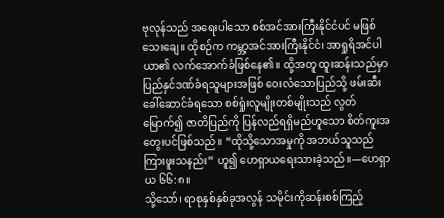ဗုလုန်သည် အရေးပါသော စစ်အင်အားကြီးနိုင်ငံပင် မဖြစ်သေးချေ။ ထိုစဉ်က ကမ္ဘာ့အင်အားကြီးနိုင်ငံ၊ အာရှုရိအင်ပါယာ၏ လက်အောက်ခံဖြစ်နေ၏။ ထို့အတူ ထူးဆန်းသည်မှာ ပြည်နှင်ဒဏ်ခံရသူများအဖြစ် ဝေးလံသောပြည်သို့ ဖမ်းဆီးခေါ်ဆောင်ခံရသော စစ်ရှုံးလူမျိုးတစ်မျိုးသည် လွတ်မြောက်၍ ဇာတိပြည်ကို ပြန်လည်ရရှိမည်ဟူသော စိတ်ကူးအတွေးပင်ဖြစ်သည်။ “ထိုသို့သောအမှုကို အဘယ်သူသည် ကြားဖူးသနည်း” ဟူ၍ ဟေရှာယရေးသားခဲ့သည်။—ဟေရှာယ ၆၆:၈။
သို့သော်၊ ရာစုနှစ်နှစ်ခုအလွန် သမိုင်းကိုဆန်းစစ်ကြည့်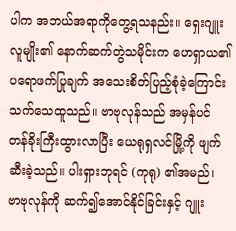ပါက အဘယ်အရာကိုတွေ့ရသနည်း။ ရှေးဂျူးလူမျိုး၏ နောက်ဆက်တွဲသမိုင်းက ဟေရှာယ၏ပရောဖက်ပြုချက် အသေးစိတ်ပြည့်စုံခဲ့ကြောင်း သက်သေထူသည်။ ဗာဗုလုန်သည် အမှန်ပင် တန်ခိုးကြီးထွားလာပြီး ယေရုရှလင်မြို့ကို ဖျက်ဆီးခဲ့သည်။ ပါးရှားဘုရင် (ကုရု) ၏အမည်၊ ဗာဗုလုန်ကို ဆက်၍အောင်နိုင်ခြင်းနှင့် ဂျူး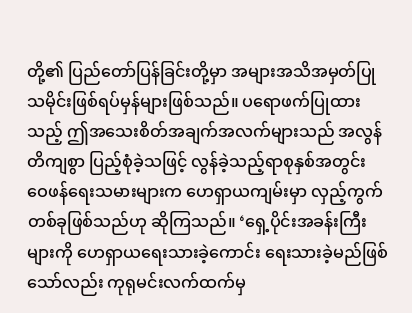တို့၏ ပြည်တော်ပြန်ခြင်းတို့မှာ အများအသိအမှတ်ပြု သမိုင်းဖြစ်ရပ်မှန်များဖြစ်သည်။ ပရောဖက်ပြုထားသည့် ဤအသေးစိတ်အချက်အလက်များသည် အလွန်တိကျစွာ ပြည့်စုံခဲ့သဖြင့် လွန်ခဲ့သည့်ရာစုနှစ်အတွင်း ဝေဖန်ရေးသမားများက ဟေရှာယကျမ်းမှာ လှည့်ကွက်တစ်ခုဖြစ်သည်ဟု ဆိုကြသည်။ ‘ရှေ့ပိုင်းအခန်းကြီးများကို ဟေရှာယရေးသားခဲ့ကောင်း ရေးသားခဲ့မည်ဖြစ်သော်လည်း ကုရုမင်းလက်ထက်မှ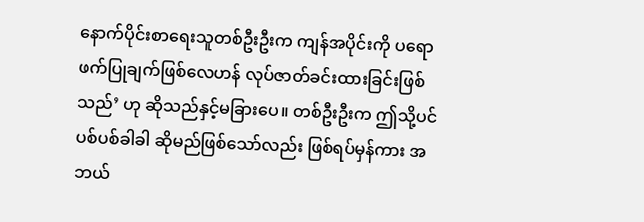နောက်ပိုင်းစာရေးသူတစ်ဦးဦးက ကျန်အပိုင်းကို ပရောဖက်ပြုချက်ဖြစ်လေဟန် လုပ်ဇာတ်ခင်းထားခြင်းဖြစ်သည်’ ဟု ဆိုသည်နှင့်မခြားပေ။ တစ်ဦးဦးက ဤသို့ပင် ပစ်ပစ်ခါခါ ဆိုမည်ဖြစ်သော်လည်း ဖြစ်ရပ်မှန်ကား အဘယ်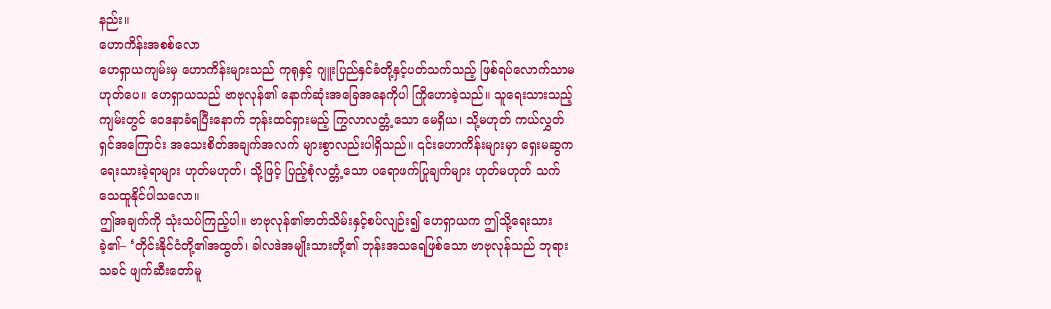နည်း။
ဟောကိန်းအစစ်လော
ဟေရှာယကျမ်းမှ ဟောကိန်းများသည် ကုရုနှင့် ဂျူးပြည်နှင်ခံတို့နှင့်ပတ်သက်သည့် ဖြစ်ရပ်လောက်သာမဟုတ်ပေ။ ဟေရှာယသည် ဗာဗုလုန်၏ နောက်ဆုံးအခြေအနေကိုပါ ကြိုဟောခဲ့သည်။ သူရေးသားသည့်ကျမ်းတွင် ဝေဒနာခံရပြီးနောက် ဘုန်းထင်ရှားမည့် ကြွလာလတ္တံ့သော မေရှိယ၊ သို့မဟုတ် ကယ်လွှတ်ရှင်အကြောင်း အသေးစိတ်အချက်အလက် များစွာလည်းပါရှိသည်။ ၎င်းဟောကိန်းများမှာ ရှေးမဆွက ရေးသားခဲ့ရာများ ဟုတ်မဟုတ်၊ သို့ဖြင့် ပြည့်စုံလတ္တံ့သော ပရောဖက်ပြုချက်များ ဟုတ်မဟုတ် သက်သေထူနိုင်ပါသလော။
ဤအချက်ကို သုံးသပ်ကြည့်ပါ။ ဗာဗုလုန်၏ဇာတ်သိမ်းနှင့်စပ်လျဉ်း၍ ဟေရှာယက ဤသို့ရေးသားခဲ့၏– ‘တိုင်းနိုင်ငံတို့၏အထွတ်၊ ခါလဒဲအမျိုးသားတို့၏ ဘုန်းအသရေဖြစ်သော ဗာဗုလုန်သည် ဘုရားသခင် ဖျက်ဆီးတော်မူ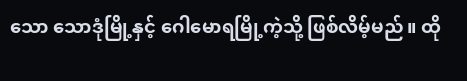သော သောဒုံမြို့နှင့် ဂေါမောရမြို့ကဲ့သို့ ဖြစ်လိမ့်မည်။ ထို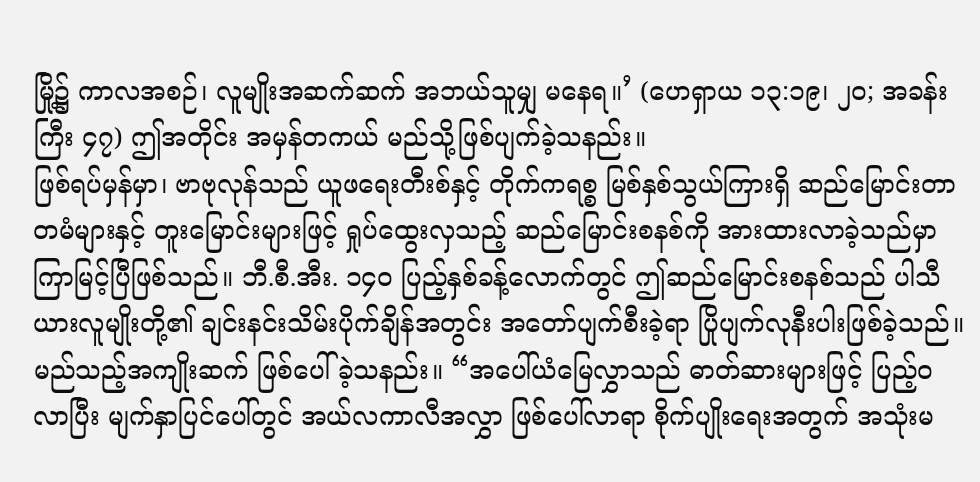မြို့၌ ကာလအစဉ်၊ လူမျိုးအဆက်ဆက် အဘယ်သူမျှ မနေရ။’ (ဟေရှာယ ၁၃:၁၉၊ ၂၀; အခန်းကြီး ၄၇) ဤအတိုင်း အမှန်တကယ် မည်သို့ဖြစ်ပျက်ခဲ့သနည်း။
ဖြစ်ရပ်မှန်မှာ၊ ဗာဗုလုန်သည် ယူဖရေးတီးစ်နှင့် တိုက်ကရစ္စ မြစ်နှစ်သွယ်ကြားရှိ ဆည်မြောင်းတာတမံများနှင့် တူးမြောင်းများဖြင့် ရှုပ်ထွေးလှသည့် ဆည်မြောင်းစနစ်ကို အားထားလာခဲ့သည်မှာ ကြာမြင့်ပြီဖြစ်သည်။ ဘီ.စီ.အီး. ၁၄၀ ပြည့်နှစ်ခန့်လောက်တွင် ဤဆည်မြောင်းစနစ်သည် ပါသီယားလူမျိုးတို့၏ ချင်းနင်းသိမ်းပိုက်ချိန်အတွင်း အတော်ပျက်စီးခဲ့ရာ ပြိုပျက်လုနီးပါးဖြစ်ခဲ့သည်။ မည်သည့်အကျိုးဆက် ဖြစ်ပေါ်ခဲ့သနည်း။ “အပေါ်ယံမြေလွှာသည် ဓာတ်ဆားများဖြင့် ပြည့်ဝလာပြီး မျက်နှာပြင်ပေါ်တွင် အယ်လကာလီအလွှာ ဖြစ်ပေါ်လာရာ စိုက်ပျိုးရေးအတွက် အသုံးမ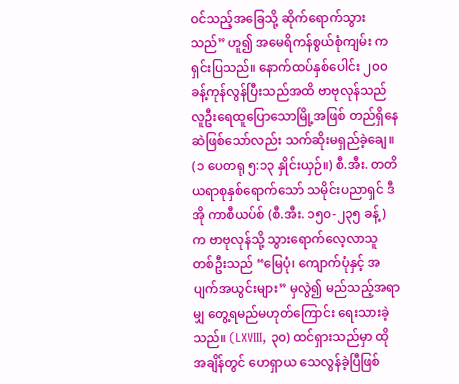ဝင်သည့်အခြေသို့ ဆိုက်ရောက်သွားသည်” ဟူ၍ အမေရိကန်စွယ်စုံကျမ်း ကရှင်းပြသည်။ နောက်ထပ်နှစ်ပေါင်း ၂၀၀ ခန့်ကုန်လွန်ပြီးသည်အထိ ဗာဗုလုန်သည် လူဦးရေထူပြောသောမြို့အဖြစ် တည်ရှိနေဆဲဖြစ်သော်လည်း သက်ဆိုးမရှည်ခဲ့ချေ။ (၁ ပေတရု ၅:၁၃ နှိုင်းယှဉ်။) စီ.အီး. တတိယရာစုနှစ်ရောက်သော် သမိုင်းပညာရှင် ဒီအို ကာစီယပ်စ် (စီ.အီး. ၁၅၀-၂၃၅ ခန့်) က ဗာဗုလုန်သို့ သွားရောက်လေ့လာသူတစ်ဦးသည် “မြေပုံ၊ ကျောက်ပုံနှင့် အပျက်အယွင်းများ” မှလွဲ၍ မည်သည့်အရာမျှ တွေ့ရမည်မဟုတ်ကြောင်း ရေးသားခဲ့သည်။ (LXVIII, ၃၀) ထင်ရှားသည်မှာ ထိုအချိန်တွင် ဟေရှာယ သေလွန်ခဲ့ပြီဖြစ်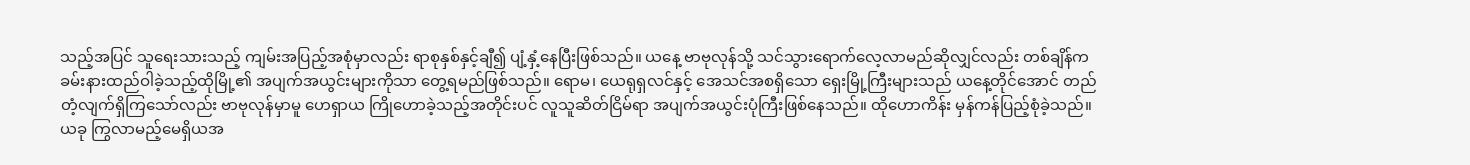သည့်အပြင် သူရေးသားသည့် ကျမ်းအပြည့်အစုံမှာလည်း ရာစုနှစ်နှင့်ချီ၍ ပျံ့နှံ့နေပြီးဖြစ်သည်။ ယနေ့ ဗာဗုလုန်သို့ သင်သွားရောက်လေ့လာမည်ဆိုလျှင်လည်း တစ်ချိန်က ခမ်းနားထည်ဝါခဲ့သည့်ထိုမြို့၏ အပျက်အယွင်းများကိုသာ တွေ့ရမည်ဖြစ်သည်။ ရောမ၊ ယေရုရှလင်နှင့် အေသင်အစရှိသော ရှေးမြို့ကြီးများသည် ယနေ့တိုင်အောင် တည်တံ့လျက်ရှိကြသော်လည်း ဗာဗုလုန်မှာမူ ဟေရှာယ ကြိုဟောခဲ့သည့်အတိုင်းပင် လူသူဆိတ်ငြိမ်ရာ အပျက်အယွင်းပုံကြီးဖြစ်နေသည်။ ထိုဟောကိန်း မှန်ကန်ပြည့်စုံခဲ့သည်။
ယခု ကြွလာမည့်မေရှိယအ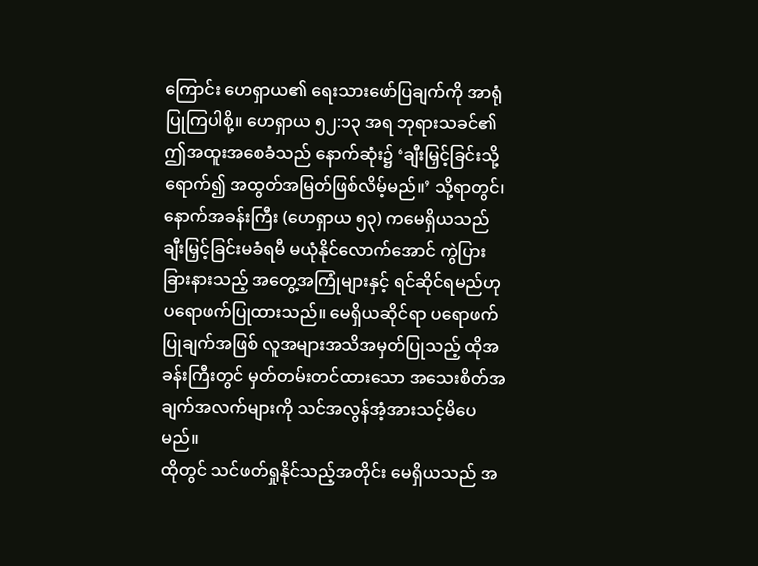ကြောင်း ဟေရှာယ၏ ရေးသားဖော်ပြချက်ကို အာရုံပြုကြပါစို့။ ဟေရှာယ ၅၂:၁၃ အရ ဘုရားသခင်၏ ဤအထူးအစေခံသည် နောက်ဆုံး၌ ‘ချီးမြှင့်ခြင်းသို့ရောက်၍ အထွတ်အမြတ်ဖြစ်လိမ့်မည်။’ သို့ရာတွင်၊ နောက်အခန်းကြီး (ဟေရှာယ ၅၃) ကမေရှိယသည် ချီးမြှင့်ခြင်းမခံရမီ မယုံနိုင်လောက်အောင် ကွဲပြားခြားနားသည့် အတွေ့အကြုံများနှင့် ရင်ဆိုင်ရမည်ဟု ပရောဖက်ပြုထားသည်။ မေရှိယဆိုင်ရာ ပရောဖက်ပြုချက်အဖြစ် လူအများအသိအမှတ်ပြုသည့် ထိုအခန်းကြီးတွင် မှတ်တမ်းတင်ထားသော အသေးစိတ်အချက်အလက်များကို သင်အလွန်အံ့အားသင့်မိပေမည်။
ထိုတွင် သင်ဖတ်ရှုနိုင်သည့်အတိုင်း မေရှိယသည် အ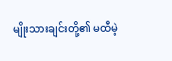မျိုးသားချင်းတို့၏ မထီမဲ့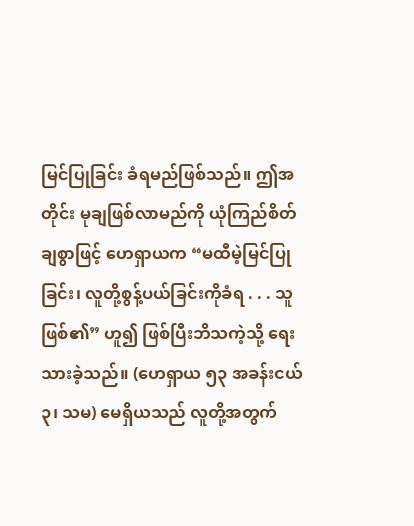မြင်ပြုခြင်း ခံရမည်ဖြစ်သည်။ ဤအတိုင်း မုချဖြစ်လာမည်ကို ယုံကြည်စိတ်ချစွာဖြင့် ဟေရှာယက “မထီမဲ့မြင်ပြုခြင်း၊ လူတို့စွန့်ပယ်ခြင်းကိုခံရ . . . သူဖြစ်၏” ဟူ၍ ဖြစ်ပြီးဘိသကဲ့သို့ ရေးသားခဲ့သည်။ (ဟေရှာယ ၅၃ အခန်းငယ် ၃၊ သမ) မေရှိယသည် လူတို့အတွက်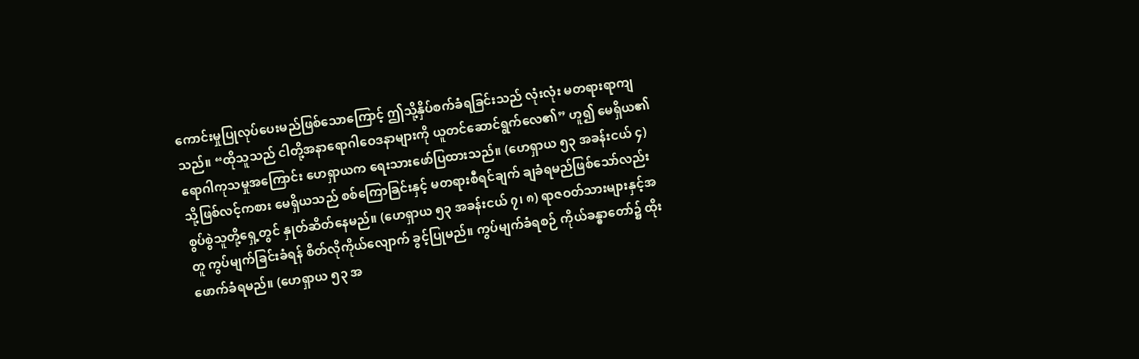ကောင်းမှုပြုလုပ်ပေးမည်ဖြစ်သောကြောင့် ဤသို့နှိပ်စက်ခံရခြင်းသည် လုံးလုံး မတရားရာကျသည်။ “ထိုသူသည် ငါတို့အနာရောဂါဝေဒနာများကို ယူတင်ဆောင်ရွက်လေ၏” ဟူ၍ မေရှိယ၏ ရောဂါကုသမှုအကြောင်း ဟေရှာယက ရေးသားဖော်ပြထားသည်။ (ဟေရှာယ ၅၃ အခန်းငယ် ၄) သို့ဖြစ်လင့်ကစား မေရှိယသည် စစ်ကြောခြင်းနှင့် မတရားစီရင်ချက် ချခံရမည်ဖြစ်သော်လည်း စွပ်စွဲသူတို့ရှေ့တွင် နှုတ်ဆိတ်နေမည်။ (ဟေရှာယ ၅၃ အခန်းငယ် ၇၊ ၈) ရာဇဝတ်သားများနှင့်အတူ ကွပ်မျက်ခြင်းခံရန် စိတ်လိုကိုယ်လျောက် ခွင့်ပြုမည်။ ကွပ်မျက်ခံရစဉ် ကိုယ်ခန္ဓာတော်၌ ထိုးဖောက်ခံရမည်။ (ဟေရှာယ ၅၃ အ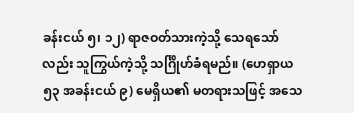ခန်းငယ် ၅၊ ၁၂) ရာဇဝတ်သားကဲ့သို့ သေရသော်လည်း သူကြွယ်ကဲ့သို့ သင်္ဂြိုဟ်ခံရမည်။ (ဟေရှာယ ၅၃ အခန်းငယ် ၉) မေရှိယ၏ မတရားသဖြင့် အသေ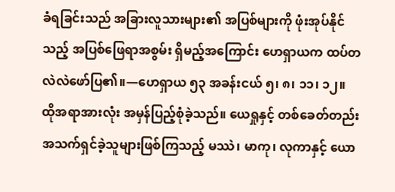ခံရခြင်းသည် အခြားလူသားများ၏ အပြစ်များကို ဖုံးအုပ်နိုင်သည့် အပြစ်ဖြေရာအစွမ်း ရှိမည့်အကြောင်း ဟေရှာယက ထပ်တလဲလဲဖော်ပြ၏။—ဟေရှာယ ၅၃ အခန်းငယ် ၅၊ ၈၊ ၁၁၊ ၁၂။
ထိုအရာအားလုံး အမှန်ပြည့်စုံခဲ့သည်။ ယေရှုနှင့် တစ်ခေတ်တည်း အသက်ရှင်ခဲ့သူများဖြစ်ကြသည့် မဿဲ၊ မာကု၊ လုကာနှင့် ယော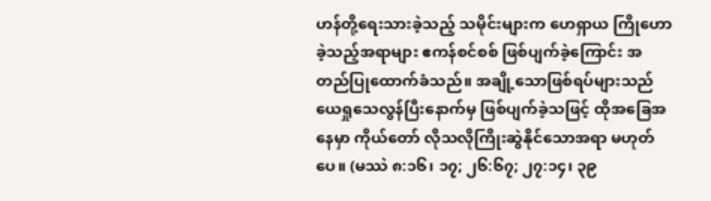ဟန်တို့ရေးသားခဲ့သည့် သမိုင်းများက ဟေရှာယ ကြိုဟောခဲ့သည့်အရာများ ဧကန်စင်စစ် ဖြစ်ပျက်ခဲ့ကြောင်း အတည်ပြုထောက်ခံသည်။ အချို့သောဖြစ်ရပ်များသည် ယေရှုသေလွန်ပြီးနောက်မှ ဖြစ်ပျက်ခဲ့သဖြင့် ထိုအခြေအနေမှာ ကိုယ်တော် လိုသလိုကြိုးဆွဲနိုင်သောအရာ မဟုတ်ပေ။ (မဿဲ ၈:၁၆၊ ၁၇; ၂၆:၆၇; ၂၇:၁၄၊ ၃၉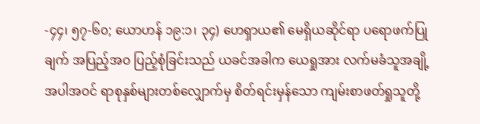-၄၄၊ ၅၇-၆၀; ယောဟန် ၁၉:၁၊ ၃၄) ဟေရှာယ၏ မေရှိယဆိုင်ရာ ပရောဖက်ပြုချက် အပြည့်အဝ ပြည့်စုံခြင်းသည် ယခင်အခါက ယေရှုအား လက်မခံသူအချို့အပါအဝင် ရာစုနှစ်များတစ်လျှောက်မှ စိတ်ရင်းမှန်သော ကျမ်းစာဖတ်ရှုသူတို့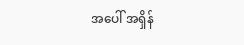အပေါ် အရှိန်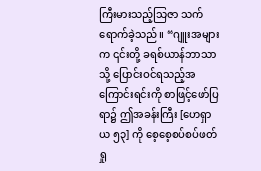ကြီးမားသည့်သြဇာ သက်ရောက်ခဲ့သည်။ “ဂျူးအများက ၎င်းတို့ ခရစ်ယာန်ဘာသာသို့ ပြောင်းဝင်ရသည့်အကြောင်းရင်းကို စာဖြင့်ဖော်ပြရာ၌ ဤအခန်းကြီး [ဟေရှာယ ၅၃] ကို စေ့စေ့စပ်စပ်ဖတ်ရှု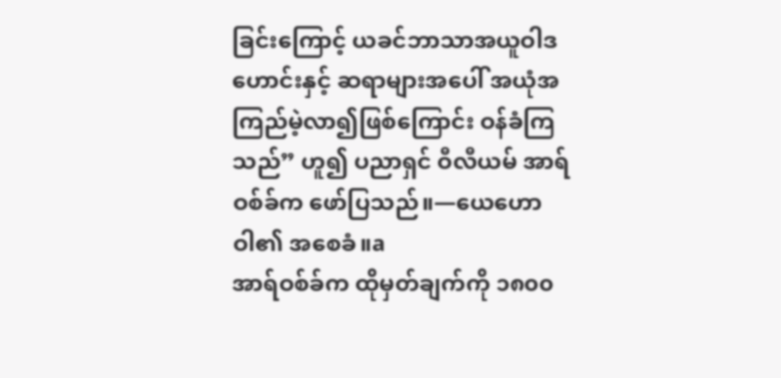ခြင်းကြောင့် ယခင်ဘာသာအယူဝါဒဟောင်းနှင့် ဆရာများအပေါ် အယုံအကြည်မဲ့လာ၍ဖြစ်ကြောင်း ဝန်ခံကြသည်” ဟူ၍ ပညာရှင် ဝီလီယမ် အာရ်ဝစ်ခ်က ဖော်ပြသည်။—ယေဟောဝါ၏ အစေခံ။a
အာရ်ဝစ်ခ်က ထိုမှတ်ချက်ကို ၁၈၀၀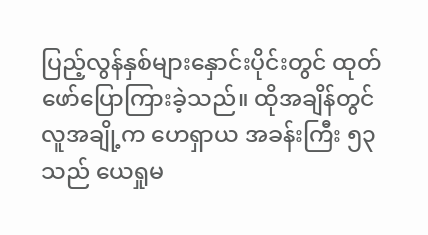ပြည့်လွန်နှစ်များနှောင်းပိုင်းတွင် ထုတ်ဖော်ပြောကြားခဲ့သည်။ ထိုအချိန်တွင် လူအချို့က ဟေရှာယ အခန်းကြီး ၅၃ သည် ယေရှုမ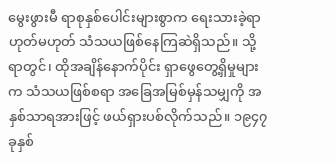မွေးဖွားမီ ရာစုနှစ်ပေါင်းများစွာက ရေးသားခဲ့ရာဟုတ်မဟုတ် သံသယဖြစ်နေကြဆဲရှိသည်။ သို့ရာတွင်၊ ထိုအချိန်နောက်ပိုင်း ရှာဖွေတွေ့ရှိမှုများက သံသယဖြစ်စရာ အခြေအမြစ်မှန်သမျှကို အနှစ်သာရအားဖြင့် ဖယ်ရှားပစ်လိုက်သည်။ ၁၉၄၇ ခုနှစ်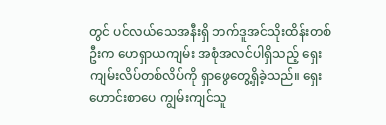တွင် ပင်လယ်သေအနီးရှိ ဘက်ဒူအင်သိုးထိန်းတစ်ဦးက ဟေရှာယကျမ်း အစုံအလင်ပါရှိသည့် ရှေးကျမ်းလိပ်တစ်လိပ်ကို ရှာဖွေတွေ့ရှိခဲ့သည်။ ရှေးဟောင်းစာပေ ကျွမ်းကျင်သူ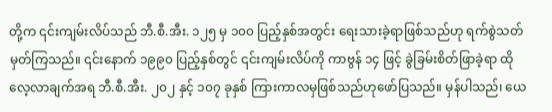တို့က ၎င်းကျမ်းလိပ်သည် ဘီ.စီ.အီး. ၁၂၅ မှ ၁၀၀ ပြည့်နှစ်အတွင်း ရေးသားခဲ့ရာဖြစ်သည်ဟု ရက်စွဲသတ်မှတ်ကြသည်။ ၎င်းနောက် ၁၉၉၀ ပြည့်နှစ်တွင် ၎င်းကျမ်းလိပ်ကို ကာဗွန် ၁၄ ဖြင့် ခွဲခြမ်းစိတ်ဖြာခဲ့ရာ ထိုလေ့လာချက်အရ ဘီ.စီ.အီး. ၂၀၂ နှင့် ၁၀၇ ခုနှစ် ကြားကာလမှဖြစ်သည်ဟုဖော်ပြသည်။ မှန်ပါသည်၊ ယေ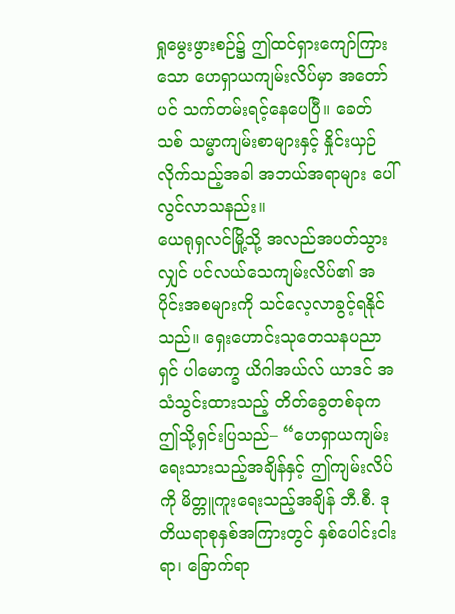ရှုမွေးဖွားစဉ်၌ ဤထင်ရှားကျော်ကြားသော ဟေရှာယကျမ်းလိပ်မှာ အတော်ပင် သက်တမ်းရင့်နေပေပြီ။ ခေတ်သစ် သမ္မာကျမ်းစာများနှင့် နှိုင်းယှဉ်လိုက်သည့်အခါ အဘယ်အရာများ ပေါ်လွင်လာသနည်း။
ယေရုရှလင်မြို့သို့ အလည်အပတ်သွားလျှင် ပင်လယ်သေကျမ်းလိပ်၏ အပိုင်းအစများကို သင်လေ့လာခွင့်ရနိုင်သည်။ ရှေးဟောင်းသုတေသနပညာရှင် ပါမောက္ခ ယိဂါအယ်လ် ယာဒင် အသံသွင်းထားသည့် တိတ်ခွေတစ်ခုက ဤသို့ရှင်းပြသည်– “ဟေရှာယကျမ်း ရေးသားသည့်အချိန်နှင့် ဤကျမ်းလိပ်ကို မိတ္တူကူးရေးသည့်အချိန် ဘီ.စီ. ဒုတိယရာစုနှစ်အကြားတွင် နှစ်ပေါင်းငါးရာ၊ ခြောက်ရာ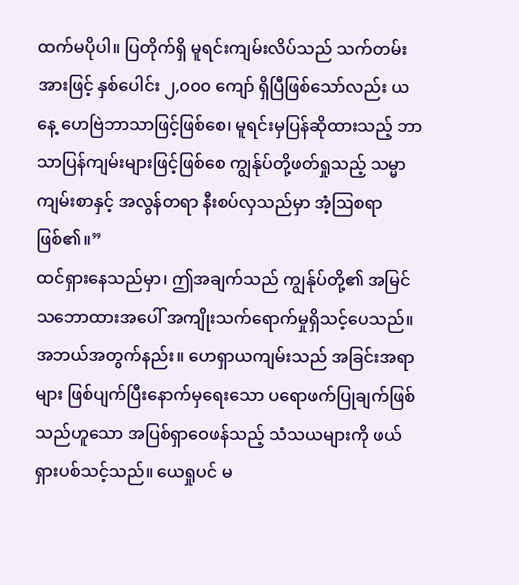ထက်မပိုပါ။ ပြတိုက်ရှိ မူရင်းကျမ်းလိပ်သည် သက်တမ်းအားဖြင့် နှစ်ပေါင်း ၂,၀၀၀ ကျော် ရှိပြီဖြစ်သော်လည်း ယနေ့ ဟေဗြဲဘာသာဖြင့်ဖြစ်စေ၊ မူရင်းမှပြန်ဆိုထားသည့် ဘာသာပြန်ကျမ်းများဖြင့်ဖြစ်စေ ကျွန်ုပ်တို့ဖတ်ရှုသည့် သမ္မာကျမ်းစာနှင့် အလွန်တရာ နီးစပ်လှသည်မှာ အံ့ဩစရာဖြစ်၏။”
ထင်ရှားနေသည်မှာ၊ ဤအချက်သည် ကျွန်ုပ်တို့၏ အမြင်သဘောထားအပေါ် အကျိုးသက်ရောက်မှုရှိသင့်ပေသည်။ အဘယ်အတွက်နည်း။ ဟေရှာယကျမ်းသည် အခြင်းအရာများ ဖြစ်ပျက်ပြီးနောက်မှရေးသော ပရောဖက်ပြုချက်ဖြစ်သည်ဟူသော အပြစ်ရှာဝေဖန်သည့် သံသယများကို ဖယ်ရှားပစ်သင့်သည်။ ယေရှုပင် မ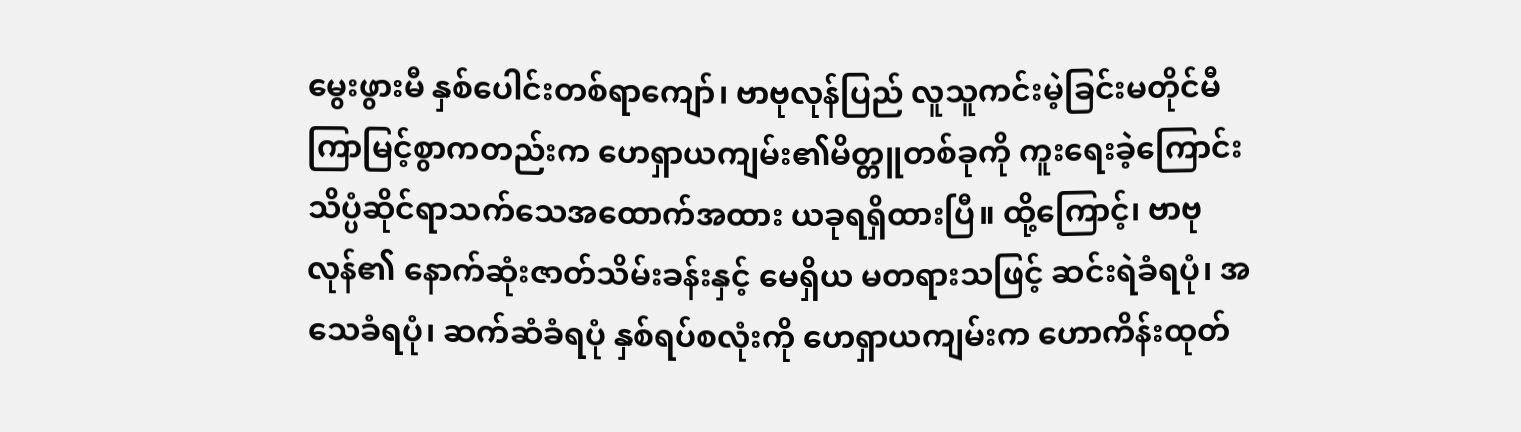မွေးဖွားမီ နှစ်ပေါင်းတစ်ရာကျော်၊ ဗာဗုလုန်ပြည် လူသူကင်းမဲ့ခြင်းမတိုင်မီ ကြာမြင့်စွာကတည်းက ဟေရှာယကျမ်း၏မိတ္တူတစ်ခုကို ကူးရေးခဲ့ကြောင်း သိပ္ပံဆိုင်ရာသက်သေအထောက်အထား ယခုရရှိထားပြီ။ ထို့ကြောင့်၊ ဗာဗုလုန်၏ နောက်ဆုံးဇာတ်သိမ်းခန်းနှင့် မေရှိယ မတရားသဖြင့် ဆင်းရဲခံရပုံ၊ အသေခံရပုံ၊ ဆက်ဆံခံရပုံ နှစ်ရပ်စလုံးကို ဟေရှာယကျမ်းက ဟောကိန်းထုတ်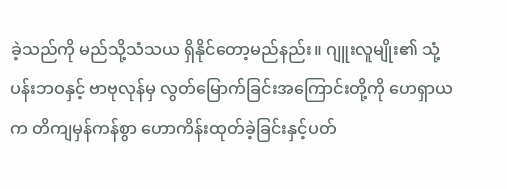ခဲ့သည်ကို မည်သို့သံသယ ရှိနိုင်တော့မည်နည်း။ ဂျူးလူမျိုး၏ သုံ့ပန်းဘဝနှင့် ဗာဗုလုန်မှ လွတ်မြောက်ခြင်းအကြောင်းတို့ကို ဟေရှာယက တိကျမှန်ကန်စွာ ဟောကိန်းထုတ်ခဲ့ခြင်းနှင့်ပတ်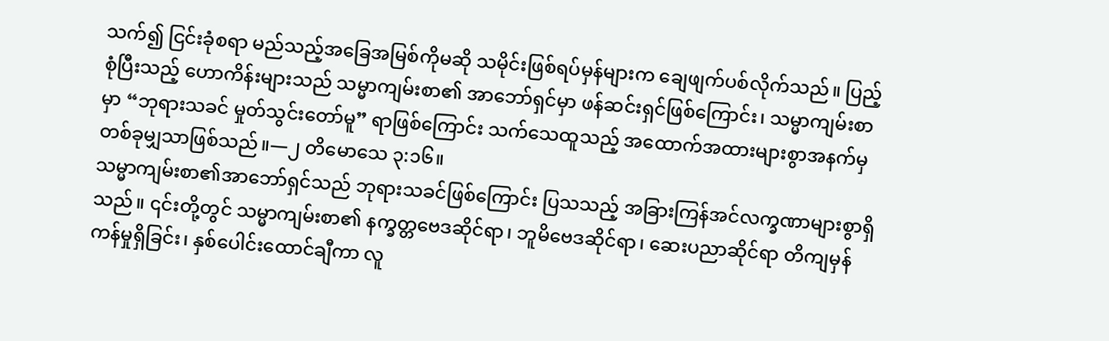သက်၍ ငြင်းခုံစရာ မည်သည့်အခြေအမြစ်ကိုမဆို သမိုင်းဖြစ်ရပ်မှန်များက ချေဖျက်ပစ်လိုက်သည်။ ပြည့်စုံပြီးသည့် ဟောကိန်းများသည် သမ္မာကျမ်းစာ၏ အာဘော်ရှင်မှာ ဖန်ဆင်းရှင်ဖြစ်ကြောင်း၊ သမ္မာကျမ်းစာမှာ “ဘုရားသခင် မှုတ်သွင်းတော်မူ” ရာဖြစ်ကြောင်း သက်သေထူသည့် အထောက်အထားများစွာအနက်မှ တစ်ခုမျှသာဖြစ်သည်။—၂ တိမောသေ ၃:၁၆။
သမ္မာကျမ်းစာ၏အာဘော်ရှင်သည် ဘုရားသခင်ဖြစ်ကြောင်း ပြသသည့် အခြားကြန်အင်လက္ခဏာများစွာရှိသည်။ ၎င်းတို့တွင် သမ္မာကျမ်းစာ၏ နက္ခတ္တဗေဒဆိုင်ရာ၊ ဘူမိဗေဒဆိုင်ရာ၊ ဆေးပညာဆိုင်ရာ တိကျမှန်ကန်မှုရှိခြင်း၊ နှစ်ပေါင်းထောင်ချီကာ လူ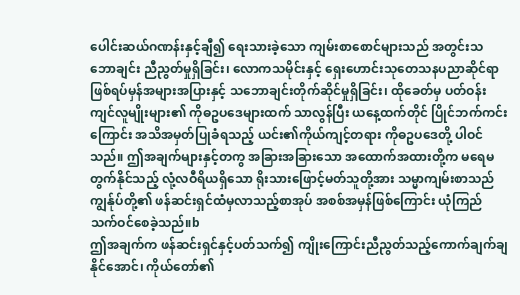ပေါင်းဆယ်ဂဏန်းနှင့်ချီ၍ ရေးသားခဲ့သော ကျမ်းစာစောင်များသည် အတွင်းသဘောချင်း ညီညွတ်မှုရှိခြင်း၊ လောကသမိုင်းနှင့် ရှေးဟောင်းသုတေသနပညာဆိုင်ရာ ဖြစ်ရပ်မှန်အများအပြားနှင့် သဘောချင်းတိုက်ဆိုင်မှုရှိခြင်း၊ ထိုခေတ်မှ ပတ်ဝန်းကျင်လူမျိုးများ၏ ကိုဓဥပဒေများထက် သာလွန်ပြီး ယနေ့ထက်တိုင် ပြိုင်ဘက်ကင်းကြောင်း အသိအမှတ်ပြုခံရသည့် ယင်း၏ကိုယ်ကျင့်တရား ကိုဓဥပဒေတို့ ပါဝင်သည်။ ဤအချက်များနှင့်တကွ အခြားအခြားသော အထောက်အထားတို့က မရေမတွက်နိုင်သည့် လုံ့လဝီရိယရှိသော ရိုးသားဖြောင့်မတ်သူတို့အား သမ္မာကျမ်းစာသည် ကျွန်ုပ်တို့၏ ဖန်ဆင်းရှင်ထံမှလာသည့်စာအုပ် အစစ်အမှန်ဖြစ်ကြောင်း ယုံကြည်သက်ဝင်စေခဲ့သည်။b
ဤအချက်က ဖန်ဆင်းရှင်နှင့်ပတ်သက်၍ ကျိုးကြောင်းညီညွတ်သည့်ကောက်ချက်ချနိုင်အောင်၊ ကိုယ်တော်၏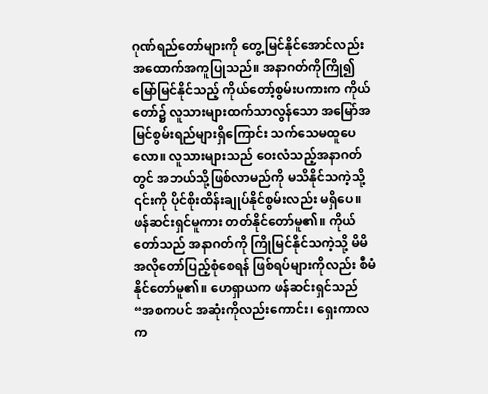ဂုဏ်ရည်တော်များကို တွေ့မြင်နိုင်အောင်လည်း အထောက်အကူပြုသည်။ အနာဂတ်ကိုကြို၍ မြော်မြင်နိုင်သည့် ကိုယ်တော့်စွမ်းပကားက ကိုယ်တော်၌ လူသားများထက်သာလွန်သော အမြော်အမြင်စွမ်းရည်များရှိကြောင်း သက်သေမထူပေလော။ လူသားများသည် ဝေးလံသည့်အနာဂတ်တွင် အဘယ်သို့ဖြစ်လာမည်ကို မသိနိုင်သကဲ့သို့ ၎င်းကို ပိုင်စိုးထိန်းချုပ်နိုင်စွမ်းလည်း မရှိပေ။ ဖန်ဆင်းရှင်မူကား တတ်နိုင်တော်မူ၏။ ကိုယ်တော်သည် အနာဂတ်ကို ကြိုမြင်နိုင်သကဲ့သို့ မိမိအလိုတော်ပြည့်စုံစေရန် ဖြစ်ရပ်များကိုလည်း စီမံနိုင်တော်မူ၏။ ဟေရှာယက ဖန်ဆင်းရှင်သည် “အစကပင် အဆုံးကိုလည်းကောင်း၊ ရှေးကာလက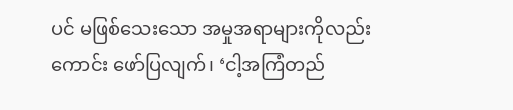ပင် မဖြစ်သေးသော အမှုအရာများကိုလည်းကောင်း ဖော်ပြလျက်၊ ‘ငါ့အကြံတည်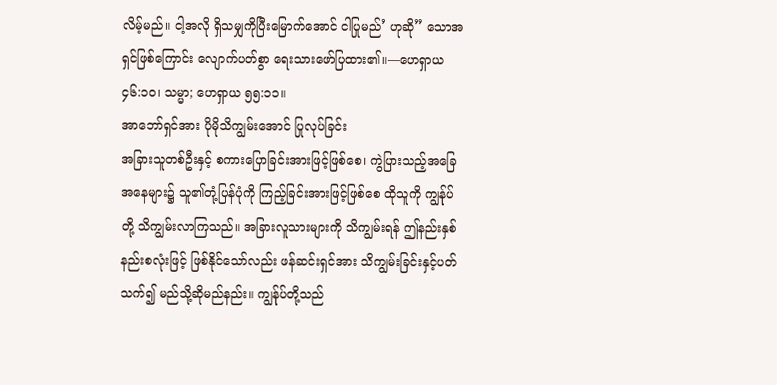လိမ့်မည်။ ငါ့အလို ရှိသမျှကိုပြီးမြောက်အောင် ငါပြုမည်’ ဟုဆို” သောအရှင်ဖြစ်ကြောင်း လျောက်ပတ်စွာ ရေးသားဖော်ပြထား၏။—ဟေရှာယ ၄၆:၁၀၊ သမ္မာ; ဟေရှာယ ၅၅:၁၁။
အာဘော်ရှင်အား ပိုမိုသိကျွမ်းအောင် ပြုလုပ်ခြင်း
အခြားသူတစ်ဦးနှင့် စကားပြောခြင်းအားဖြင့်ဖြစ်စေ၊ ကွဲပြားသည့်အခြေအနေများ၌ သူ၏တုံ့ပြန်ပုံကို ကြည့်ခြင်းအားဖြင့်ဖြစ်စေ ထိုသူကို ကျွန်ုပ်တို့ သိကျွမ်းလာကြသည်။ အခြားလူသားများကို သိကျွမ်းရန် ဤနည်းနှစ်နည်းစလုံးဖြင့် ဖြစ်နိုင်သော်လည်း ဖန်ဆင်းရှင်အား သိကျွမ်းခြင်းနှင့်ပတ်သက်၍ မည်သို့ဆိုမည်နည်း။ ကျွန်ုပ်တို့သည်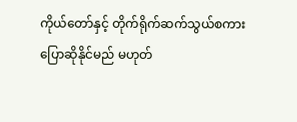ကိုယ်တော်နှင့် တိုက်ရိုက်ဆက်သွယ်စကားပြောဆိုနိုင်မည် မဟုတ်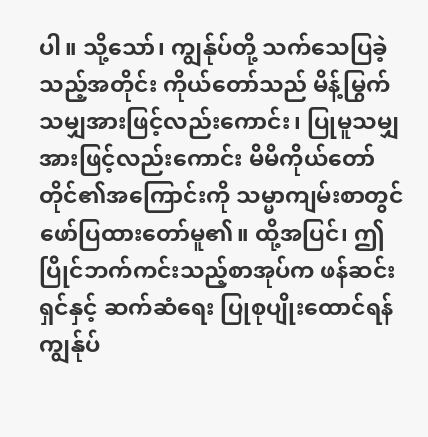ပါ။ သို့သော်၊ ကျွန်ုပ်တို့ သက်သေပြခဲ့သည့်အတိုင်း ကိုယ်တော်သည် မိန့်မြွက်သမျှအားဖြင့်လည်းကောင်း၊ ပြုမူသမျှအားဖြင့်လည်းကောင်း မိမိကိုယ်တော်တိုင်၏အကြောင်းကို သမ္မာကျမ်းစာတွင် ဖော်ပြထားတော်မူ၏။ ထို့အပြင်၊ ဤပြိုင်ဘက်ကင်းသည့်စာအုပ်က ဖန်ဆင်းရှင်နှင့် ဆက်ဆံရေး ပြုစုပျိုးထောင်ရန် ကျွန်ုပ်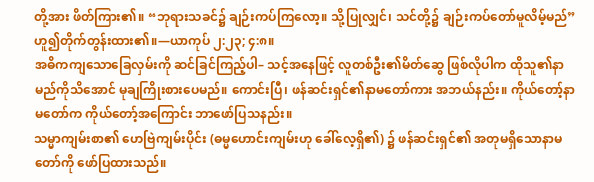တို့အား ဖိတ်ကြား၏။ “ဘုရားသခင်၌ ချဉ်းကပ်ကြလော့။ သို့ပြုလျှင်၊ သင်တို့၌ ချဉ်းကပ်တော်မူလိမ့်မည်” ဟူ၍တိုက်တွန်းထား၏။—ယာကုပ် ၂:၂၃; ၄:၈။
အဓိကကျသောခြေလှမ်းကို ဆင်ခြင်ကြည့်ပါ– သင့်အနေဖြင့် လူတစ်ဦး၏မိတ်ဆွေ ဖြစ်လိုပါက ထိုသူ၏နာမည်ကိုသိအောင် မုချကြိုးစားပေမည်။ ကောင်းပြီ၊ ဖန်ဆင်းရှင်၏နာမတော်ကား အဘယ်နည်း။ ကိုယ်တော့်နာမတော်က ကိုယ်တော့်အကြောင်း ဘာဖော်ပြသနည်း။
သမ္မာကျမ်းစာ၏ ဟေဗြဲကျမ်းပိုင်း (ဓမ္မဟောင်းကျမ်းဟု ခေါ်လေ့ရှိ၏) ၌ ဖန်ဆင်းရှင်၏ အတုမရှိသောနာမတော်ကို ဖော်ပြထားသည်။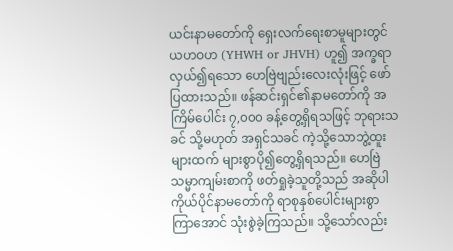ယင်းနာမတော်ကို ရှေးလက်ရေးစာမူများတွင် ယဟဝဟ (YHWH or JHVH) ဟူ၍ အက္ခရာလှယ်၍ရသော ဟေဗြဲဗျည်းလေးလုံးဖြင့် ဖော်ပြထားသည်။ ဖန်ဆင်းရှင်၏နာမတော်ကို အကြိမ်ပေါင်း ၇,၀၀၀ ခန့်တွေ့ရှိရသဖြင့် ဘုရားသခင် သို့မဟုတ် အရှင်သခင် ကဲ့သို့သောဘွဲ့ထူးများထက် များစွာပို၍တွေ့ရှိရသည်။ ဟေဗြဲသမ္မာကျမ်းစာကို ဖတ်ရှုခဲ့သူတို့သည် အဆိုပါ ကိုယ်ပိုင်နာမတော်ကို ရာစုနှစ်ပေါင်းများစွာကြာအောင် သုံးစွဲခဲ့ကြသည်။ သို့သော်လည်း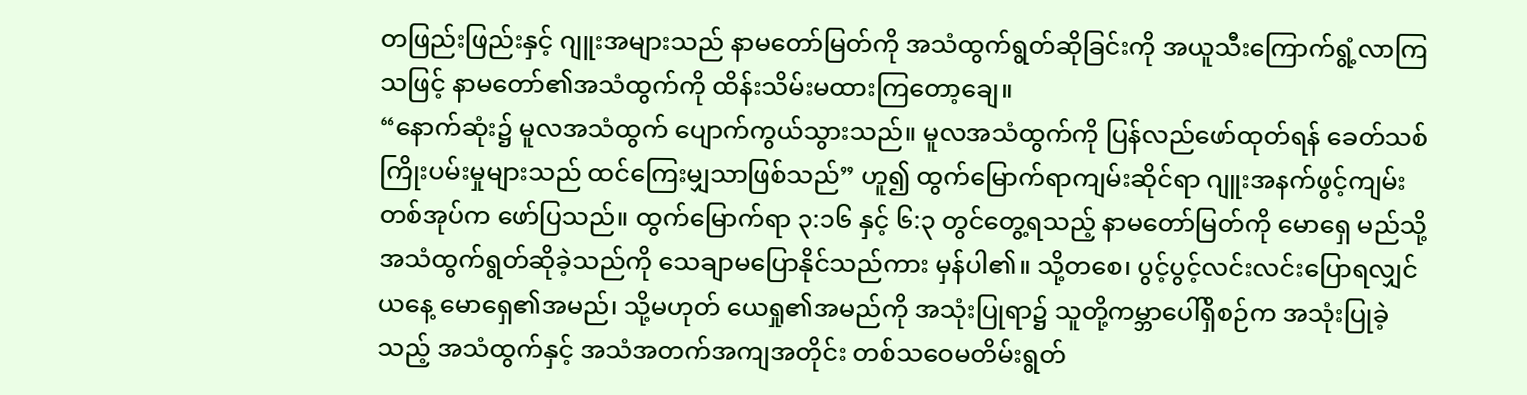တဖြည်းဖြည်းနှင့် ဂျူးအများသည် နာမတော်မြတ်ကို အသံထွက်ရွတ်ဆိုခြင်းကို အယူသီးကြောက်ရွံ့လာကြသဖြင့် နာမတော်၏အသံထွက်ကို ထိန်းသိမ်းမထားကြတော့ချေ။
“နောက်ဆုံး၌ မူလအသံထွက် ပျောက်ကွယ်သွားသည်။ မူလအသံထွက်ကို ပြန်လည်ဖော်ထုတ်ရန် ခေတ်သစ်ကြိုးပမ်းမှုများသည် ထင်ကြေးမျှသာဖြစ်သည်” ဟူ၍ ထွက်မြောက်ရာကျမ်းဆိုင်ရာ ဂျူးအနက်ဖွင့်ကျမ်းတစ်အုပ်က ဖော်ပြသည်။ ထွက်မြောက်ရာ ၃:၁၆ နှင့် ၆:၃ တွင်တွေ့ရသည့် နာမတော်မြတ်ကို မောရှေ မည်သို့အသံထွက်ရွတ်ဆိုခဲ့သည်ကို သေချာမပြောနိုင်သည်ကား မှန်ပါ၏။ သို့တစေ၊ ပွင့်ပွင့်လင်းလင်းပြောရလျှင် ယနေ့ မောရှေ၏အမည်၊ သို့မဟုတ် ယေရှု၏အမည်ကို အသုံးပြုရာ၌ သူတို့ကမ္ဘာပေါ်ရှိစဉ်က အသုံးပြုခဲ့သည့် အသံထွက်နှင့် အသံအတက်အကျအတိုင်း တစ်သဝေမတိမ်းရွတ်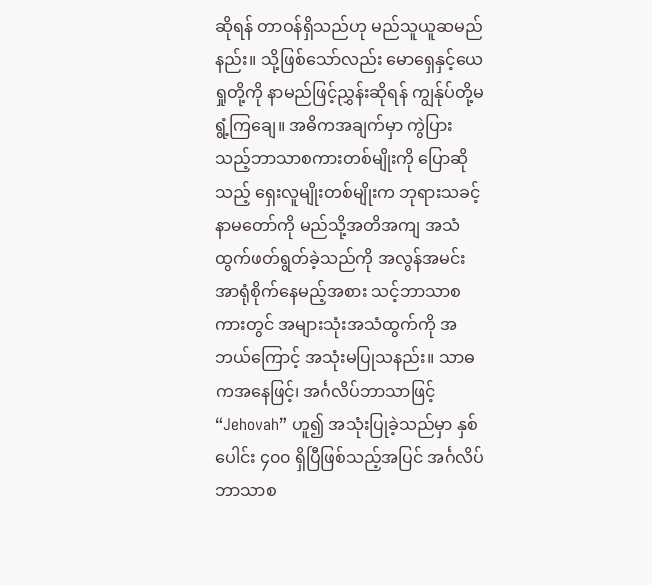ဆိုရန် တာဝန်ရှိသည်ဟု မည်သူယူဆမည်နည်း။ သို့ဖြစ်သော်လည်း မောရှေနှင့်ယေရှုတို့ကို နာမည်ဖြင့်ညွှန်းဆိုရန် ကျွန်ုပ်တို့မရွံ့ကြချေ။ အဓိကအချက်မှာ ကွဲပြားသည့်ဘာသာစကားတစ်မျိုးကို ပြောဆိုသည့် ရှေးလူမျိုးတစ်မျိုးက ဘုရားသခင့်နာမတော်ကို မည်သို့အတိအကျ အသံထွက်ဖတ်ရွတ်ခဲ့သည်ကို အလွန်အမင်း အာရုံစိုက်နေမည့်အစား သင့်ဘာသာစကားတွင် အများသုံးအသံထွက်ကို အဘယ်ကြောင့် အသုံးမပြုသနည်း။ သာဓကအနေဖြင့်၊ အင်္ဂလိပ်ဘာသာဖြင့် “Jehovah” ဟူ၍ အသုံးပြုခဲ့သည်မှာ နှစ်ပေါင်း ၄၀၀ ရှိပြီဖြစ်သည့်အပြင် အင်္ဂလိပ်ဘာသာစ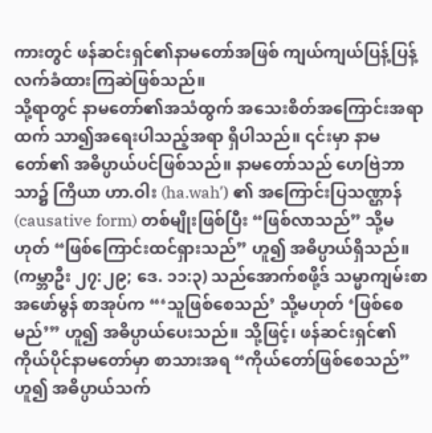ကားတွင် ဖန်ဆင်းရှင်၏နာမတော်အဖြစ် ကျယ်ကျယ်ပြန့်ပြန့် လက်ခံထားကြဆဲဖြစ်သည်။
သို့ရာတွင် နာမတော်၏အသံထွက် အသေးစိတ်အကြောင်းအရာထက် သာ၍အရေးပါသည့်အရာ ရှိပါသည်။ ၎င်းမှာ နာမတော်၏ အဓိပ္ပာယ်ပင်ဖြစ်သည်။ နာမတော်သည် ဟေဗြဲဘာသာ၌ ကြိယာ ဟာ.ဝါး (ha.wahʹ) ၏ အကြောင်းပြသဏ္ဌာန် (causative form) တစ်မျိုးဖြစ်ပြီး “ဖြစ်လာသည်” သို့မဟုတ် “ဖြစ်ကြောင်းထင်ရှားသည်” ဟူ၍ အဓိပ္ပာယ်ရှိသည်။ (ကမ္ဘာဦး ၂၇:၂၉; ဒေ. ၁၁:၃) သည်အောက်စဖို့ဒ် သမ္မာကျမ်းစာ အဖော်မွန် စာအုပ်က “‘သူဖြစ်စေသည်’ သို့မဟုတ် ‘ဖြစ်စေမည်’” ဟူ၍ အဓိပ္ပာယ်ပေးသည်။ သို့ဖြင့်၊ ဖန်ဆင်းရှင်၏ ကိုယ်ပိုင်နာမတော်မှာ စာသားအရ “ကိုယ်တော်ဖြစ်စေသည်” ဟူ၍ အဓိပ္ပာယ်သက်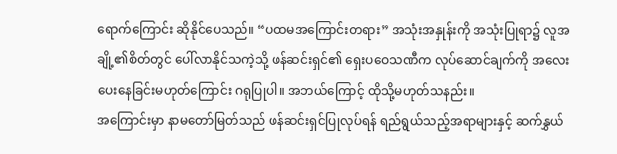ရောက်ကြောင်း ဆိုနိုင်ပေသည်။ “ပထမအကြောင်းတရား” အသုံးအနှုန်းကို အသုံးပြုရာ၌ လူအချို့၏စိတ်တွင် ပေါ်လာနိုင်သကဲ့သို့ ဖန်ဆင်းရှင်၏ ရှေးပဝေသဏီက လုပ်ဆောင်ချက်ကို အလေးပေးနေခြင်းမဟုတ်ကြောင်း ဂရုပြုပါ။ အဘယ်ကြောင့် ထိုသို့မဟုတ်သနည်း။
အကြောင်းမှာ နာမတော်မြတ်သည် ဖန်ဆင်းရှင်ပြုလုပ်ရန် ရည်ရွယ်သည့်အရာများနှင့် ဆက်နွှယ်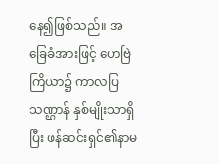နေ၍ဖြစ်သည်။ အခြေခံအားဖြင့် ဟေဗြဲကြိယာ၌ ကာလပြသဏ္ဌာန် နှစ်မျိုးသာရှိပြီး ဖန်ဆင်းရှင်၏နာမ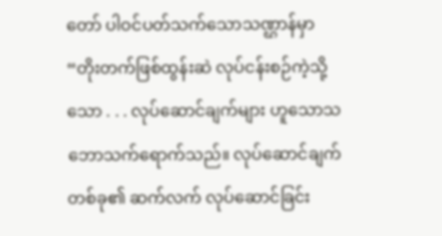တော် ပါဝင်ပတ်သက်သောသဏ္ဌာန်မှာ “တိုးတက်ဖြစ်ထွန်းဆဲ လုပ်ငန်းစဉ်ကဲ့သို့သော . . . လုပ်ဆောင်ချက်များ ဟူသောသဘောသက်ရောက်သည်။ လုပ်ဆောင်ချက်တစ်ခု၏ ဆက်လက် လုပ်ဆောင်ခြင်း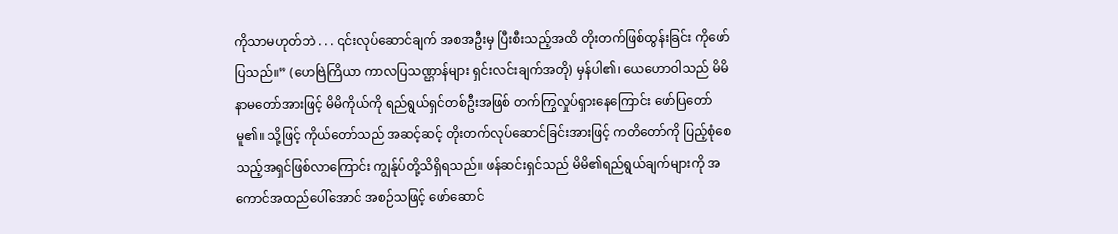ကိုသာမဟုတ်ဘဲ . . . ၎င်းလုပ်ဆောင်ချက် အစအဦးမှ ပြီးစီးသည့်အထိ တိုးတက်ဖြစ်ထွန်းခြင်း ကိုဖော်ပြသည်။” (ဟေဗြဲကြိယာ ကာလပြသဏ္ဌာန်များ ရှင်းလင်းချက်အတို) မှန်ပါ၏၊ ယေဟောဝါသည် မိမိနာမတော်အားဖြင့် မိမိကိုယ်ကို ရည်ရွယ်ရှင်တစ်ဦးအဖြစ် တက်ကြွလှုပ်ရှားနေကြောင်း ဖော်ပြတော်မူ၏။ သို့ဖြင့် ကိုယ်တော်သည် အဆင့်ဆင့် တိုးတက်လုပ်ဆောင်ခြင်းအားဖြင့် ကတိတော်ကို ပြည့်စုံစေသည့်အရှင်ဖြစ်လာကြောင်း ကျွန်ုပ်တို့သိရှိရသည်။ ဖန်ဆင်းရှင်သည် မိမိ၏ရည်ရွယ်ချက်များကို အကောင်အထည်ပေါ်အောင် အစဉ်သဖြင့် ဖော်ဆောင်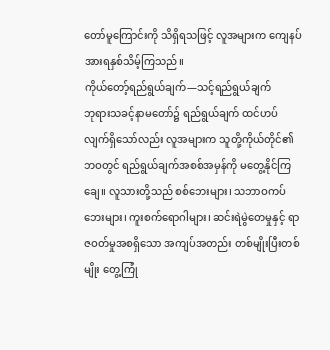တော်မူကြောင်းကို သိရှိရသဖြင့် လူအများက ကျေနပ်အားရနှစ်သိမ့်ကြသည်။
ကိုယ်တော့်ရည်ရွယ်ချက်—သင့်ရည်ရွယ်ချက်
ဘုရားသခင့်နာမတော်၌ ရည်ရွယ်ချက် ထင်ဟပ်လျက်ရှိသော်လည်း လူအများက သူတို့ကိုယ်တိုင်၏ဘဝတွင် ရည်ရွယ်ချက်အစစ်အမှန်ကို မတွေ့နိုင်ကြချေ။ လူသားတို့သည် စစ်ဘေးများ၊ သဘာဝကပ်ဘေးများ၊ ကူးစက်ရောဂါများ၊ ဆင်းရဲမွဲတေမှုနှင့် ရာဇဝတ်မှုအစရှိသော အကျပ်အတည်း တစ်မျိုးပြီးတစ်မျိုး တွေ့ကြုံ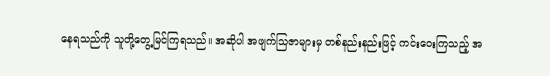နေရသည်ကို သူတို့တွေ့မြင်ကြရသည်။ အဆိုပါ အဖျက်သြဇာများမှ တစ်နည်းနည်းဖြင့် ကင်းဝေးကြသည့် အ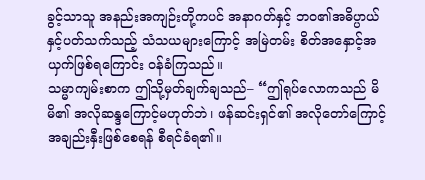ခွင့်သာသူ အနည်းအကျဉ်းတို့ကပင် အနာဂတ်နှင့် ဘဝ၏အဓိပ္ပာယ်နှင့်ပတ်သက်သည့် သံသယများကြောင့် အမြဲတမ်း စိတ်အနှောင့်အယှက်ဖြစ်ရကြောင်း ဝန်ခံကြသည်။
သမ္မာကျမ်းစာက ဤသို့မှတ်ချက်ချသည်– “ဤရုပ်လောကသည် မိမိ၏ အလိုဆန္ဒကြောင့်မဟုတ်ဘဲ၊ ဖန်ဆင်းရှင်၏ အလိုတော်ကြောင့် အချည်းနှီးဖြစ်စေရန် စီရင်ခံရ၏။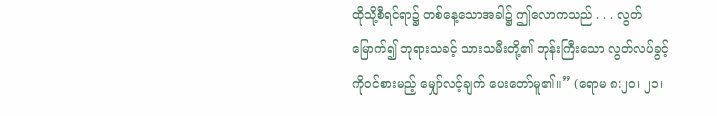ထိုသို့စီရင်ရာ၌ တစ်နေ့သောအခါ၌ ဤလောကသည် . . . လွတ်မြောက်၍ ဘုရားသခင့် သားသမီးတို့၏ ဘုန်းကြီးသော လွတ်လပ်ခွင့်ကိုဝင်စားမည့် မျှော်လင့်ချက် ပေးတော်မူ၏။” (ရောမ ၈:၂၀၊ ၂၁၊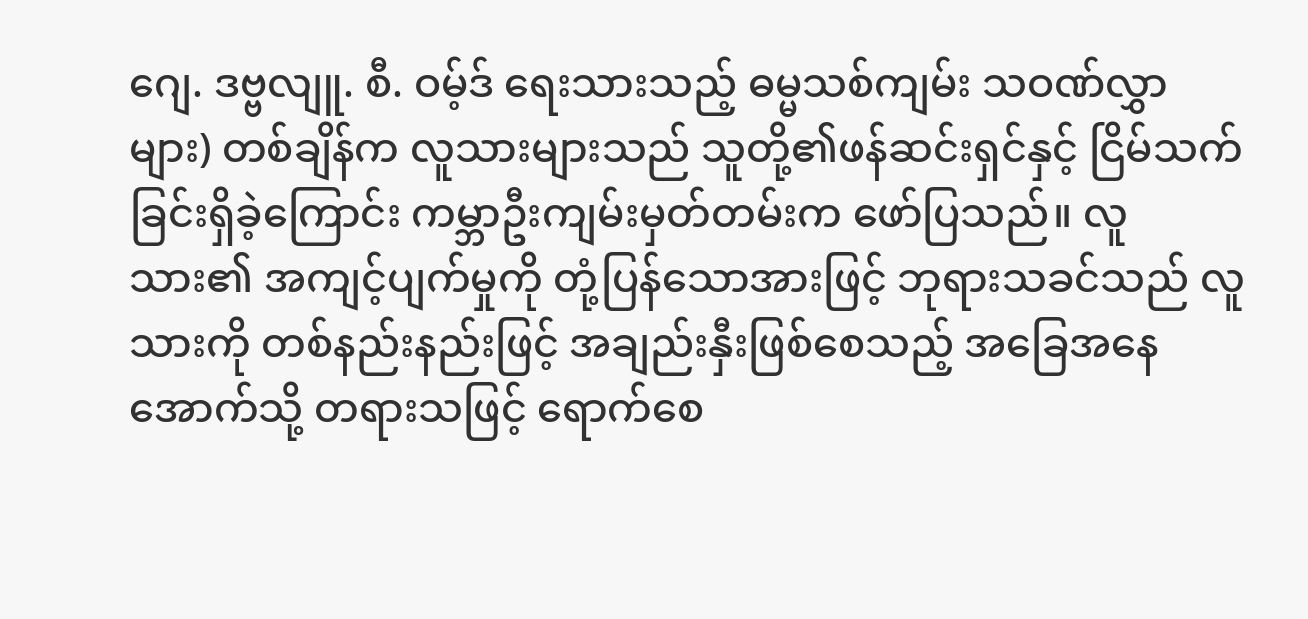ဂျေ. ဒဗ္ဗလျူ. စီ. ဝမ့်ဒ် ရေးသားသည့် ဓမ္မသစ်ကျမ်း သဝဏ်လွှာများ) တစ်ချိန်က လူသားများသည် သူတို့၏ဖန်ဆင်းရှင်နှင့် ငြိမ်သက်ခြင်းရှိခဲ့ကြောင်း ကမ္ဘာဦးကျမ်းမှတ်တမ်းက ဖော်ပြသည်။ လူသား၏ အကျင့်ပျက်မှုကို တုံ့ပြန်သောအားဖြင့် ဘုရားသခင်သည် လူသားကို တစ်နည်းနည်းဖြင့် အချည်းနှီးဖြစ်စေသည့် အခြေအနေအောက်သို့ တရားသဖြင့် ရောက်စေ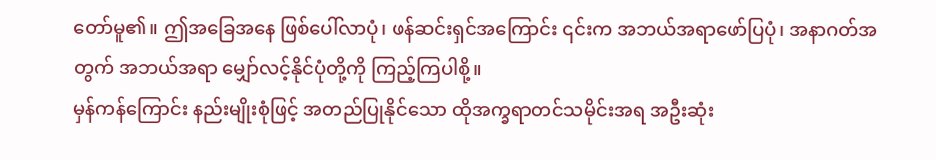တော်မူ၏။ ဤအခြေအနေ ဖြစ်ပေါ်လာပုံ၊ ဖန်ဆင်းရှင်အကြောင်း ၎င်းက အဘယ်အရာဖော်ပြပုံ၊ အနာဂတ်အတွက် အဘယ်အရာ မျှော်လင့်နိုင်ပုံတို့ကို ကြည့်ကြပါစို့။
မှန်ကန်ကြောင်း နည်းမျိုးစုံဖြင့် အတည်ပြုနိုင်သော ထိုအက္ခရာတင်သမိုင်းအရ အဦးဆုံး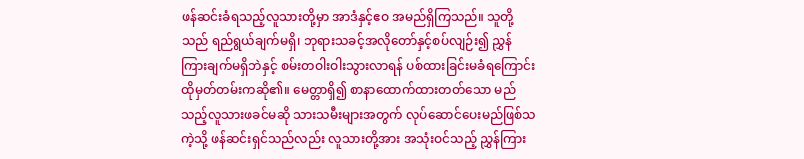ဖန်ဆင်းခံရသည့်လူသားတို့မှာ အာဒံနှင့်ဧဝ အမည်ရှိကြသည်။ သူတို့သည် ရည်ရွယ်ချက်မရှိ၊ ဘုရားသခင့်အလိုတော်နှင့်စပ်လျဉ်း၍ ညွှန်ကြားချက်မရှိဘဲနှင့် စမ်းတဝါးဝါးသွားလာရန် ပစ်ထားခြင်းမခံရကြောင်း ထိုမှတ်တမ်းကဆို၏။ မေတ္တာရှိ၍ စာနာထောက်ထားတတ်သော မည်သည့်လူသားဖခင်မဆို သားသမီးများအတွက် လုပ်ဆောင်ပေးမည်ဖြစ်သကဲ့သို့ ဖန်ဆင်းရှင်သည်လည်း လူသားတို့အား အသုံးဝင်သည့် ညွှန်ကြား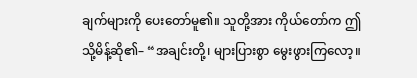ချက်များကို ပေးတော်မူ၏။ သူတို့အား ကိုယ်တော်က ဤသို့မိန့်ဆို၏– “အချင်းတို့၊ များပြားစွာ မွေးဖွားကြလော့။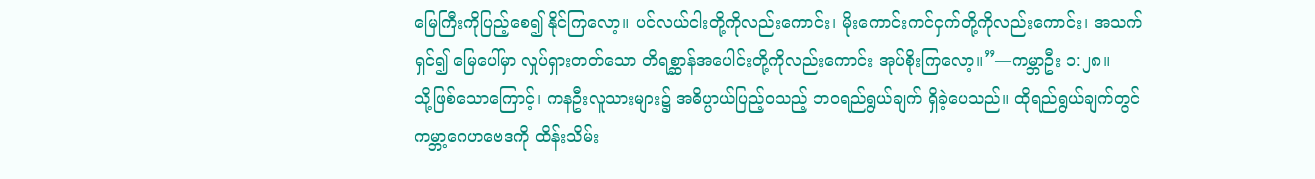မြေကြီးကိုပြည့်စေ၍ နိုင်ကြလော့။ ပင်လယ်ငါးတို့ကိုလည်းကောင်း၊ မိုးကောင်းကင်ငှက်တို့ကိုလည်းကောင်း၊ အသက်ရှင်၍ မြေပေါ်မှာ လှုပ်ရှားတတ်သော တိရစ္ဆာန်အပေါင်းတို့ကိုလည်းကောင်း အုပ်စိုးကြလော့။”—ကမ္ဘာဦး ၁:၂၈။
သို့ဖြစ်သောကြောင့်၊ ကနဦးလူသားများ၌ အဓိပ္ပာယ်ပြည့်ဝသည့် ဘဝရည်ရွယ်ချက် ရှိခဲ့ပေသည်။ ထိုရည်ရွယ်ချက်တွင် ကမ္ဘာ့ဂေဟဗေဒကို ထိန်းသိမ်း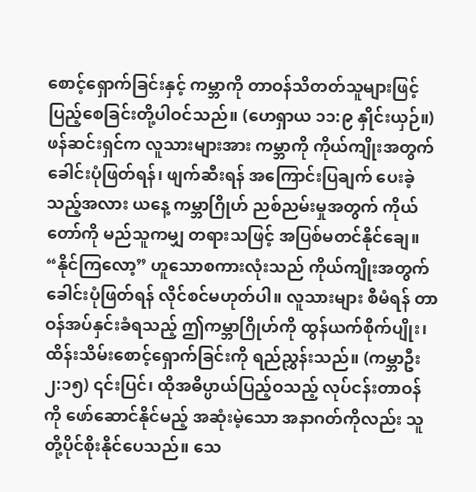စောင့်ရှောက်ခြင်းနှင့် ကမ္ဘာကို တာဝန်သိတတ်သူများဖြင့် ပြည့်စေခြင်းတို့ပါဝင်သည်။ (ဟေရှာယ ၁၁:၉ နှိုင်းယှဉ်။) ဖန်ဆင်းရှင်က လူသားများအား ကမ္ဘာကို ကိုယ်ကျိုးအတွက် ခေါင်းပုံဖြတ်ရန်၊ ဖျက်ဆီးရန် အကြောင်းပြချက် ပေးခဲ့သည့်အလား ယနေ့ ကမ္ဘာဂြိုဟ် ညစ်ညမ်းမှုအတွက် ကိုယ်တော်ကို မည်သူကမျှ တရားသဖြင့် အပြစ်မတင်နိုင်ချေ။ “နိုင်ကြလော့” ဟူသောစကားလုံးသည် ကိုယ်ကျိုးအတွက် ခေါင်းပုံဖြတ်ရန် လိုင်စင်မဟုတ်ပါ။ လူသားများ စီမံရန် တာဝန်အပ်နှင်းခံရသည့် ဤကမ္ဘာဂြိုဟ်ကို ထွန်ယက်စိုက်ပျိုး၊ ထိန်းသိမ်းစောင့်ရှောက်ခြင်းကို ရည်ညွှန်းသည်။ (ကမ္ဘာဦး ၂:၁၅) ၎င်းပြင်၊ ထိုအဓိပ္ပာယ်ပြည့်ဝသည့် လုပ်ငန်းတာဝန်ကို ဖော်ဆောင်နိုင်မည့် အဆုံးမဲ့သော အနာဂတ်ကိုလည်း သူတို့ပိုင်စိုးနိုင်ပေသည်။ သေ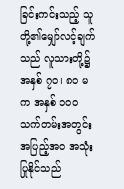ခြင်းကင်းသည့် သူတို့၏မျှော်လင့်ချက်သည် လူသားတို့၌ အနှစ် ၇၀၊ ၈၀ မက အနှစ် ၁၀၀ သက်တမ်းအတွင်း အပြည့်အဝ အသုံးပြုနိုင်သည်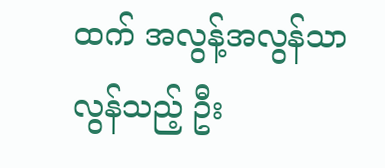ထက် အလွန့်အလွန်သာလွန်သည့် ဦး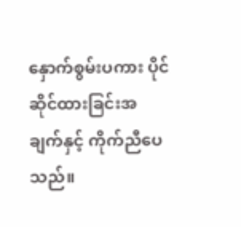နှောက်စွမ်းပကား ပိုင်ဆိုင်ထားခြင်းအချက်နှင့် ကိုက်ညီပေသည်။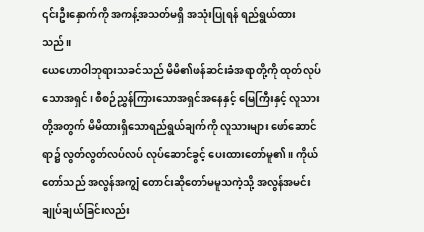၎င်းဦးနှောက်ကို အကန့်အသတ်မရှိ အသုံးပြုရန် ရည်ရွယ်ထားသည်။
ယေဟောဝါဘုရားသခင်သည် မိမိ၏ဖန်ဆင်းခံအရာတို့ကို ထုတ်လုပ်သောအရှင်၊ စီစဉ်ညွှန်ကြားသောအရှင်အနေနှင့် မြေကြီးနှင့် လူသားတို့အတွက် မိမိထားရှိသောရည်ရွယ်ချက်ကို လူသားများ ဖော်ဆောင်ရာ၌ လွတ်လွတ်လပ်လပ် လုပ်ဆောင်ခွင့် ပေးထားတော်မူ၏။ ကိုယ်တော်သည် အလွန်အကျွံ တောင်းဆိုတော်မမူသကဲ့သို့ အလွန်အမင်း ချုပ်ချယ်ခြင်းလည်း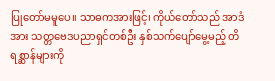ပြုတော်မမူပေ။ သာဓကအားဖြင့်၊ ကိုယ်တော်သည် အာဒံအား သတ္တဗေဒပညာရှင်တစ်ဦး နှစ်သက်ပျော်မွေ့မည့် တိရစ္ဆာန်များကို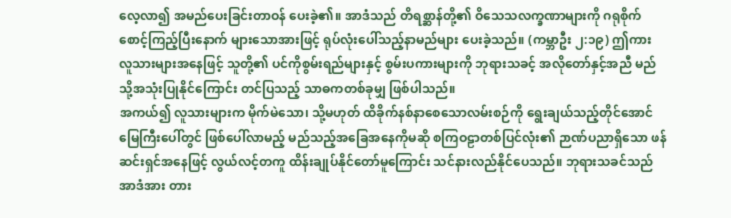လေ့လာ၍ အမည်ပေးခြင်းတာဝန် ပေးခဲ့၏။ အာဒံသည် တိရစ္ဆာန်တို့၏ ဝိသေသလက္ခဏာများကို ဂရုစိုက်စောင့်ကြည့်ပြီးနောက် များသောအားဖြင့် ရုပ်လုံးပေါ်သည့်နာမည်များ ပေးခဲ့သည်။ (ကမ္ဘာဦး ၂:၁၉) ဤကား လူသားများအနေဖြင့် သူတို့၏ ပင်ကိုစွမ်းရည်များနှင့် စွမ်းပကားများကို ဘုရားသခင့် အလိုတော်နှင့်အညီ မည်သို့အသုံးပြုနိုင်ကြောင်း တင်ပြသည့် သာဓကတစ်ခုမျှ ဖြစ်ပါသည်။
အကယ်၍ လူသားများက မိုက်မဲသော၊ သို့မဟုတ် ထိခိုက်နစ်နာစေသောလမ်းစဉ်ကို ရွေးချယ်သည့်တိုင်အောင် မြေကြီးပေါ်တွင် ဖြစ်ပေါ်လာမည့် မည်သည့်အခြေအနေကိုမဆို စကြဝဠာတစ်ပြင်လုံး၏ ဉာဏ်ပညာရှိသော ဖန်ဆင်းရှင်အနေဖြင့် လွယ်လင့်တကူ ထိန်းချုပ်နိုင်တော်မူကြောင်း သင်နားလည်နိုင်ပေသည်။ ဘုရားသခင်သည် အာဒံအား တား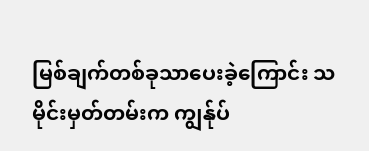မြစ်ချက်တစ်ခုသာပေးခဲ့ကြောင်း သမိုင်းမှတ်တမ်းက ကျွန်ုပ်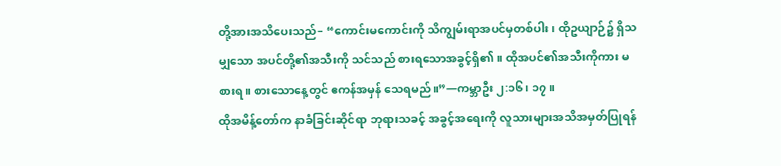တို့အားအသိပေးသည်– “ကောင်းမကောင်းကို သိကျွမ်းရာအပင်မှတစ်ပါး၊ ထိုဥယျာဉ်၌ ရှိသမျှသော အပင်တို့၏အသီးကို သင်သည် စားရသောအခွင့်ရှိ၏။ ထိုအပင်၏အသီးကိုကား မစားရ။ စားသောနေ့တွင် ဧကန်အမှန် သေရမည်။”—ကမ္ဘာဦး ၂:၁၆၊ ၁၇။
ထိုအမိန့်တော်က နာခံခြင်းဆိုင်ရာ ဘုရားသခင့် အခွင့်အရေးကို လူသားများအသိအမှတ်ပြုရန်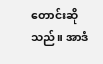တောင်းဆိုသည်။ အာဒံ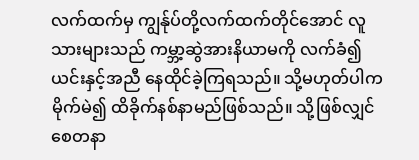လက်ထက်မှ ကျွန်ုပ်တို့လက်ထက်တိုင်အောင် လူသားများသည် ကမ္ဘာ့ဆွဲအားနိယာမကို လက်ခံ၍ ယင်းနှင့်အညီ နေထိုင်ခဲ့ကြရသည်။ သို့မဟုတ်ပါက မိုက်မဲ၍ ထိခိုက်နစ်နာမည်ဖြစ်သည်။ သို့ဖြစ်လျှင် စေတနာ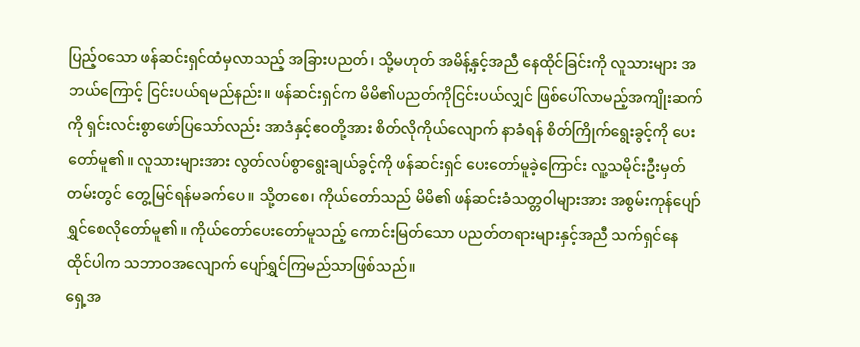ပြည့်ဝသော ဖန်ဆင်းရှင်ထံမှလာသည့် အခြားပညတ်၊ သို့မဟုတ် အမိန့်နှင့်အညီ နေထိုင်ခြင်းကို လူသားများ အဘယ်ကြောင့် ငြင်းပယ်ရမည်နည်း။ ဖန်ဆင်းရှင်က မိမိ၏ပညတ်ကိုငြင်းပယ်လျှင် ဖြစ်ပေါ်လာမည့်အကျိုးဆက်ကို ရှင်းလင်းစွာဖော်ပြသော်လည်း အာဒံနှင့်ဧဝတို့အား စိတ်လိုကိုယ်လျောက် နာခံရန် စိတ်ကြိုက်ရွေးခွင့်ကို ပေးတော်မူ၏။ လူသားများအား လွတ်လပ်စွာရွေးချယ်ခွင့်ကို ဖန်ဆင်းရှင် ပေးတော်မူခဲ့ကြောင်း လူ့သမိုင်းဦးမှတ်တမ်းတွင် တွေ့မြင်ရန်မခက်ပေ။ သို့တစေ၊ ကိုယ်တော်သည် မိမိ၏ ဖန်ဆင်းခံသတ္တဝါများအား အစွမ်းကုန်ပျော်ရွှင်စေလိုတော်မူ၏။ ကိုယ်တော်ပေးတော်မူသည့် ကောင်းမြတ်သော ပညတ်တရားများနှင့်အညီ သက်ရှင်နေထိုင်ပါက သဘာဝအလျောက် ပျော်ရွှင်ကြမည်သာဖြစ်သည်။
ရှေ့အ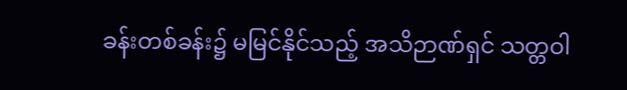ခန်းတစ်ခန်း၌ မမြင်နိုင်သည့် အသိဉာဏ်ရှင် သတ္တဝါ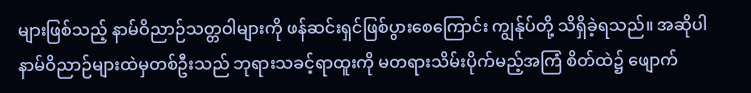များဖြစ်သည့် နာမ်ဝိညာဉ်သတ္တဝါများကို ဖန်ဆင်းရှင်ဖြစ်ပွားစေကြောင်း ကျွန်ုပ်တို့ သိရှိခဲ့ရသည်။ အဆိုပါ နာမ်ဝိညာဉ်များထဲမှတစ်ဦးသည် ဘုရားသခင့်ရာထူးကို မတရားသိမ်းပိုက်မည့်အကြံ စိတ်ထဲ၌ ဖျောက်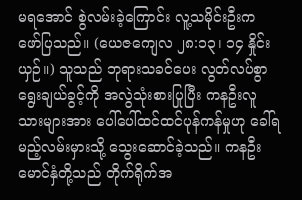မရအောင် စွဲလမ်းခဲ့ကြောင်း လူ့သမိုင်းဦးက ဖော်ပြသည်။ (ယေဇကျေလ ၂၈:၁၃၊ ၁၄ နှိုင်းယှဉ်။) သူသည် ဘုရားသခင်ပေး လွတ်လပ်စွာရွေးချယ်ခွင့်ကို အလွဲသုံးစားပြုပြီး ကနဦးလူသားများအား ပေါ်ပေါ်ထင်ထင်ပုန်ကန်မှုဟု ခေါ်ရမည့်လမ်းမှားသို့ သွေးဆောင်ခဲ့သည်။ ကနဦးမောင်နှံတို့သည် တိုက်ရိုက်အ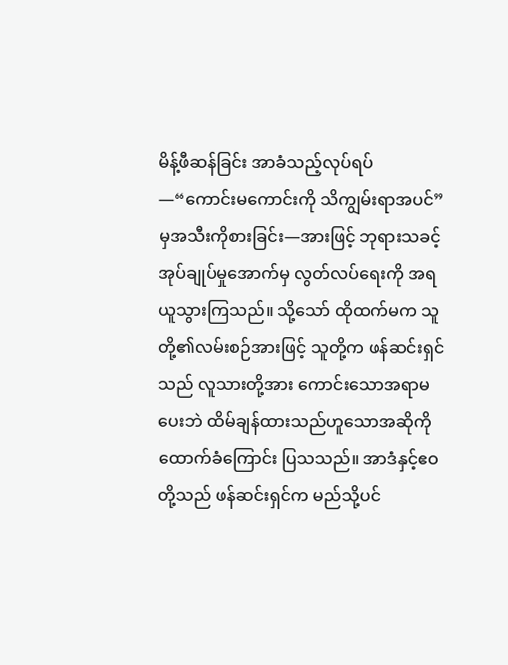မိန့်ဖီဆန်ခြင်း အာခံသည့်လုပ်ရပ်—“ကောင်းမကောင်းကို သိကျွမ်းရာအပင်” မှအသီးကိုစားခြင်း—အားဖြင့် ဘုရားသခင့်အုပ်ချုပ်မှုအောက်မှ လွတ်လပ်ရေးကို အရယူသွားကြသည်။ သို့သော် ထိုထက်မက သူတို့၏လမ်းစဉ်အားဖြင့် သူတို့က ဖန်ဆင်းရှင်သည် လူသားတို့အား ကောင်းသောအရာမပေးဘဲ ထိမ်ချန်ထားသည်ဟူသောအဆိုကို ထောက်ခံကြောင်း ပြသသည်။ အာဒံနှင့်ဧဝတို့သည် ဖန်ဆင်းရှင်က မည်သို့ပင်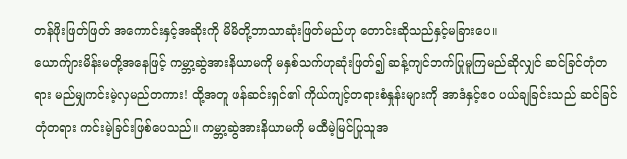တန်ဖိုးဖြတ်ဖြတ် အကောင်းနှင့်အဆိုးကို မိမိတို့ဘာသာဆုံးဖြတ်မည်ဟု တောင်းဆိုသည်နှင့်မခြားပေ။
ယောက်ျားမိန်းမတို့အနေဖြင့် ကမ္ဘာ့ဆွဲအားနိယာမကို မနှစ်သက်ဟုဆုံးဖြတ်၍ ဆန့်ကျင်ဘက်ပြုမူကြမည်ဆိုလျှင် ဆင်ခြင်တုံတရား မည်မျှကင်းမဲ့လှမည်တကား! ထို့အတူ ဖန်ဆင်းရှင်၏ ကိုယ်ကျင့်တရားစံနှုန်းများကို အာဒံနှင့်ဧဝ ပယ်ချခြင်းသည် ဆင်ခြင်တုံတရား ကင်းမဲ့ခြင်းဖြစ်ပေသည်။ ကမ္ဘာ့ဆွဲအားနိယာမကို မထီမဲ့မြင်ပြုသူအ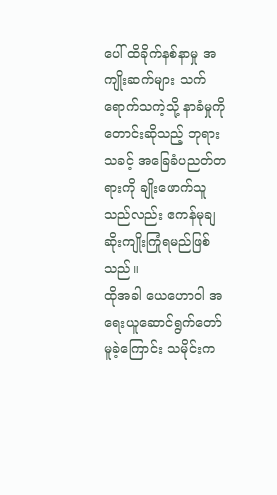ပေါ် ထိခိုက်နစ်နာမှု အကျိုးဆက်များ သက်ရောက်သကဲ့သို့ နာခံမှုကိုတောင်းဆိုသည့် ဘုရားသခင့် အခြေခံပညတ်တရားကို ချိုးဖောက်သူသည်လည်း ဧကန်မုချ ဆိုးကျိုးကြုံရမည်ဖြစ်သည်။
ထိုအခါ ယေဟောဝါ အရေးယူဆောင်ရွက်တော်မူခဲ့ကြောင်း သမိုင်းက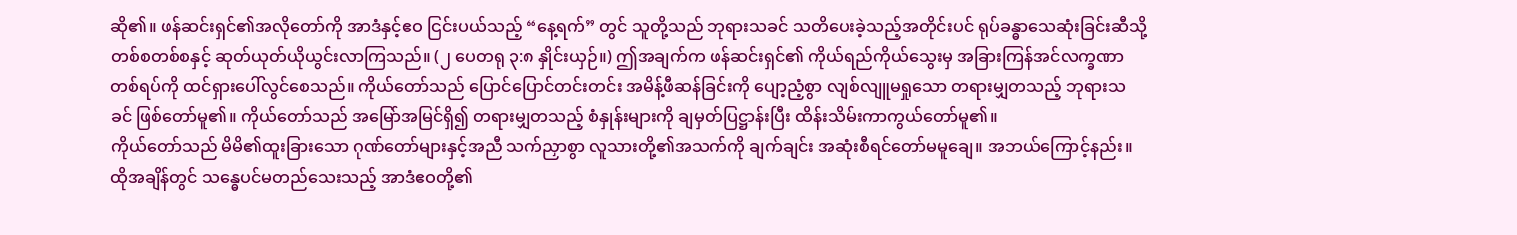ဆို၏။ ဖန်ဆင်းရှင်၏အလိုတော်ကို အာဒံနှင့်ဧဝ ငြင်းပယ်သည့် “နေ့ရက်” တွင် သူတို့သည် ဘုရားသခင် သတိပေးခဲ့သည့်အတိုင်းပင် ရုပ်ခန္ဓာသေဆုံးခြင်းဆီသို့ တစ်စတစ်စနှင့် ဆုတ်ယုတ်ယိုယွင်းလာကြသည်။ (၂ ပေတရု ၃:၈ နှိုင်းယှဉ်။) ဤအချက်က ဖန်ဆင်းရှင်၏ ကိုယ်ရည်ကိုယ်သွေးမှ အခြားကြန်အင်လက္ခဏာတစ်ရပ်ကို ထင်ရှားပေါ်လွင်စေသည်။ ကိုယ်တော်သည် ပြောင်ပြောင်တင်းတင်း အမိန့်ဖီဆန်ခြင်းကို ပျော့ညံ့စွာ လျစ်လျူမရှုသော တရားမျှတသည့် ဘုရားသခင် ဖြစ်တော်မူ၏။ ကိုယ်တော်သည် အမြော်အမြင်ရှိ၍ တရားမျှတသည့် စံနှုန်းများကို ချမှတ်ပြဋ္ဌာန်းပြီး ထိန်းသိမ်းကာကွယ်တော်မူ၏။
ကိုယ်တော်သည် မိမိ၏ထူးခြားသော ဂုဏ်တော်များနှင့်အညီ သက်ညှာစွာ လူသားတို့၏အသက်ကို ချက်ချင်း အဆုံးစီရင်တော်မမူချေ။ အဘယ်ကြောင့်နည်း။ ထိုအချိန်တွင် သန္ဓေပင်မတည်သေးသည့် အာဒံဧဝတို့၏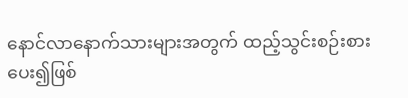နောင်လာနောက်သားများအတွက် ထည့်သွင်းစဉ်းစားပေး၍ဖြစ်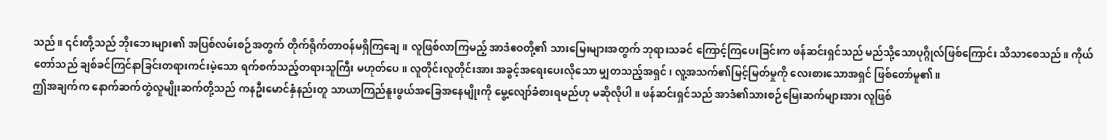သည်။ ၎င်းတို့သည် ဘိုးဘေးများ၏ အပြစ်လမ်းစဉ်အတွက် တိုက်ရိုက်တာဝန်မရှိကြချေ။ လူဖြစ်လာကြမည့် အာဒံဧဝတို့၏ သားမြေးများအတွက် ဘုရားသခင် ကြောင့်ကြပေးခြင်းက ဖန်ဆင်းရှင်သည် မည်သို့သောပုဂ္ဂိုလ်ဖြစ်ကြောင်း သိသာစေသည်။ ကိုယ်တော်သည် ချစ်ခင်ကြင်နာခြင်းတရားကင်းမဲ့သော ရက်စက်သည့်တရားသူကြီး မဟုတ်ပေ။ လူတိုင်းလူတိုင်းအား အခွင့်အရေးပေးလိုသော မျှတသည့်အရှင်၊ လူ့အသက်၏မြင့်မြတ်မှုကို လေးစားသောအရှင် ဖြစ်တော်မူ၏။
ဤအချက်က နောက်ဆက်တွဲလူမျိုးဆက်တို့သည် ကနဦးမောင်နှံနည်းတူ သာယာကြည်နူးဖွယ်အခြေအနေမျိုးကို မွေ့လျော်ခံစားရမည်ဟု မဆိုလိုပါ။ ဖန်ဆင်းရှင်သည် အာဒံ၏သားစဉ်မြေးဆက်များအား လူဖြစ်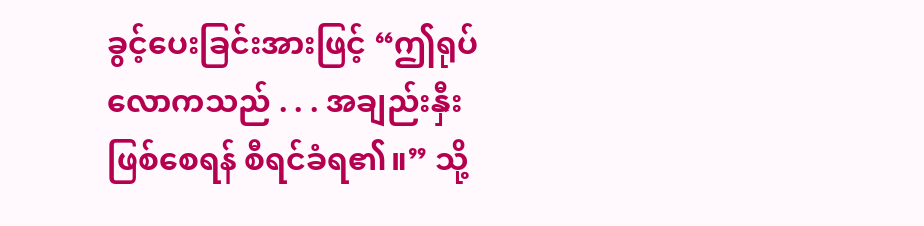ခွင့်ပေးခြင်းအားဖြင့် “ဤရုပ်လောကသည် . . . အချည်းနှီးဖြစ်စေရန် စီရင်ခံရ၏။” သို့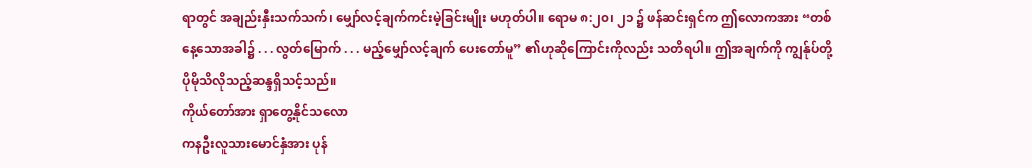ရာတွင် အချည်းနှီးသက်သက်၊ မျှော်လင့်ချက်ကင်းမဲ့ခြင်းမျိုး မဟုတ်ပါ။ ရောမ ၈:၂၀၊ ၂၁ ၌ ဖန်ဆင်းရှင်က ဤလောကအား “တစ်နေ့သောအခါ၌ . . . လွတ်မြောက် . . . မည့်မျှော်လင့်ချက် ပေးတော်မူ” ၏ဟုဆိုကြောင်းကိုလည်း သတိရပါ။ ဤအချက်ကို ကျွန်ုပ်တို့ ပိုမိုသိလိုသည့်ဆန္ဒရှိသင့်သည်။
ကိုယ်တော်အား ရှာတွေ့နိုင်သလော
ကနဦးလူသားမောင်နှံအား ပုန်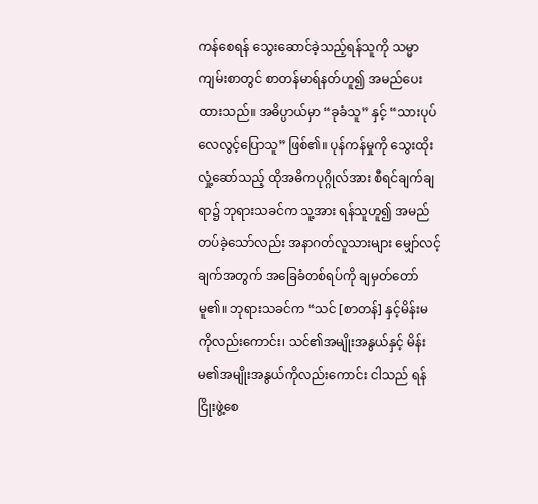ကန်စေရန် သွေးဆောင်ခဲ့သည့်ရန်သူကို သမ္မာကျမ်းစာတွင် စာတန်မာရ်နတ်ဟူ၍ အမည်ပေးထားသည်။ အဓိပ္ပာယ်မှာ “ခုခံသူ” နှင့် “သားပုပ်လေလွင့်ပြောသူ” ဖြစ်၏။ ပုန်ကန်မှုကို သွေးထိုးလှုံ့ဆော်သည့် ထိုအဓိကပုဂ္ဂိုလ်အား စီရင်ချက်ချရာ၌ ဘုရားသခင်က သူ့အား ရန်သူဟူ၍ အမည်တပ်ခဲ့သော်လည်း အနာဂတ်လူသားများ မျှော်လင့်ချက်အတွက် အခြေခံတစ်ရပ်ကို ချမှတ်တော်မူ၏။ ဘုရားသခင်က “သင် [စာတန်] နှင့်မိန်းမကိုလည်းကောင်း၊ သင်၏အမျိုးအနွယ်နှင့် မိန်းမ၏အမျိုးအနွယ်ကိုလည်းကောင်း ငါသည် ရန်ငြိုးဖွဲ့စေ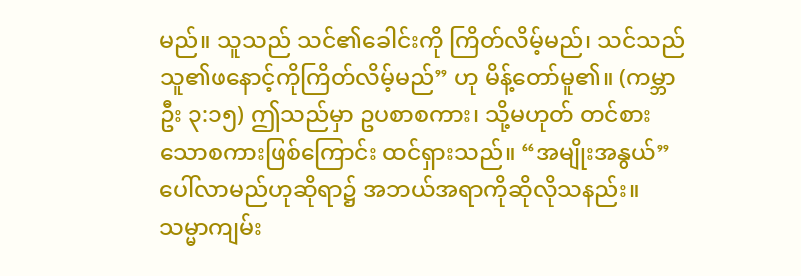မည်။ သူသည် သင်၏ခေါင်းကို ကြိတ်လိမ့်မည်၊ သင်သည် သူ၏ဖနောင့်ကိုကြိတ်လိမ့်မည်” ဟု မိန့်တော်မူ၏။ (ကမ္ဘာဦး ၃:၁၅) ဤသည်မှာ ဥပစာစကား၊ သို့မဟုတ် တင်စားသောစကားဖြစ်ကြောင်း ထင်ရှားသည်။ “အမျိုးအနွယ်” ပေါ်လာမည်ဟုဆိုရာ၌ အဘယ်အရာကိုဆိုလိုသနည်း။
သမ္မာကျမ်း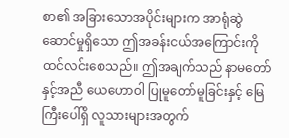စာ၏ အခြားသောအပိုင်းများက အာရုံဆွဲဆောင်မှုရှိသော ဤအခန်းငယ်အကြောင်းကို ထင်လင်းစေသည်။ ဤအချက်သည် နာမတော်နှင့်အညီ ယေဟောဝါ ပြုမူတော်မူခြင်းနှင့် မြေကြီးပေါ်ရှိ လူသားများအတွက်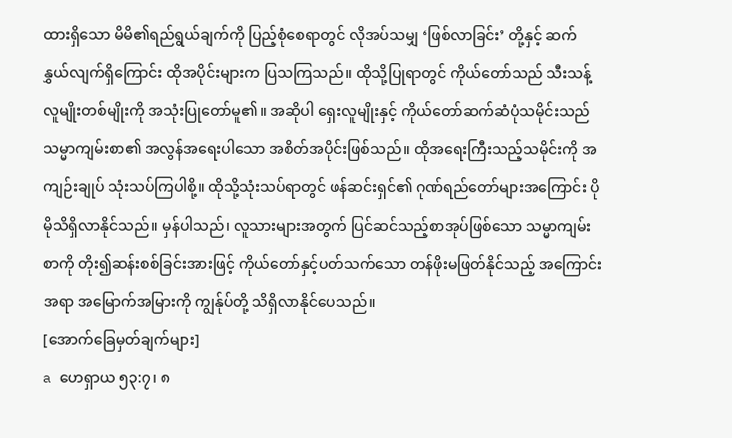ထားရှိသော မိမိ၏ရည်ရွယ်ချက်ကို ပြည့်စုံစေရာတွင် လိုအပ်သမျှ ‘ဖြစ်လာခြင်း’ တို့နှင့် ဆက်နွှယ်လျက်ရှိကြောင်း ထိုအပိုင်းများက ပြသကြသည်။ ထိုသို့ပြုရာတွင် ကိုယ်တော်သည် သီးသန့်လူမျိုးတစ်မျိုးကို အသုံးပြုတော်မူ၏။ အဆိုပါ ရှေးလူမျိုးနှင့် ကိုယ်တော်ဆက်ဆံပုံသမိုင်းသည် သမ္မာကျမ်းစာ၏ အလွန်အရေးပါသော အစိတ်အပိုင်းဖြစ်သည်။ ထိုအရေးကြီးသည့်သမိုင်းကို အကျဉ်းချုပ် သုံးသပ်ကြပါစို့။ ထိုသို့သုံးသပ်ရာတွင် ဖန်ဆင်းရှင်၏ ဂုဏ်ရည်တော်များအကြောင်း ပိုမိုသိရှိလာနိုင်သည်။ မှန်ပါသည်၊ လူသားများအတွက် ပြင်ဆင်သည့်စာအုပ်ဖြစ်သော သမ္မာကျမ်းစာကို တိုး၍ဆန်းစစ်ခြင်းအားဖြင့် ကိုယ်တော်နှင့်ပတ်သက်သော တန်ဖိုးမဖြတ်နိုင်သည့် အကြောင်းအရာ အမြောက်အမြားကို ကျွန်ုပ်တို့ သိရှိလာနိုင်ပေသည်။
[အောက်ခြေမှတ်ချက်များ]
a ဟေရှာယ ၅၃:၇၊ ၈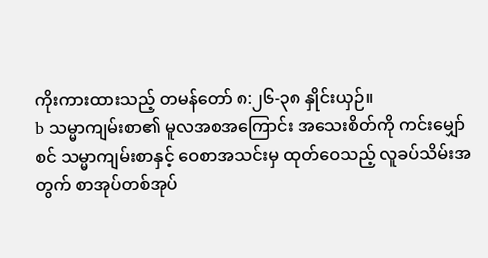ကိုးကားထားသည့် တမန်တော် ၈:၂၆-၃၈ နှိုင်းယှဉ်။
b သမ္မာကျမ်းစာ၏ မူလအစအကြောင်း အသေးစိတ်ကို ကင်းမျှော်စင် သမ္မာကျမ်းစာနှင့် ဝေစာအသင်းမှ ထုတ်ဝေသည့် လူခပ်သိမ်းအတွက် စာအုပ်တစ်အုပ်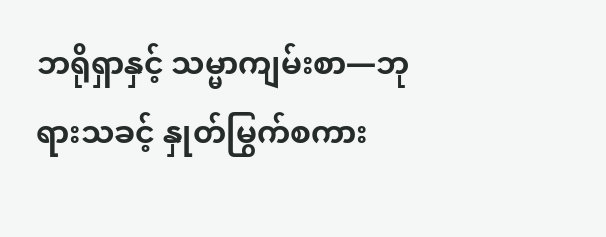ဘရိုရှာနှင့် သမ္မာကျမ်းစာ—ဘုရားသခင့် နှုတ်မြွက်စကား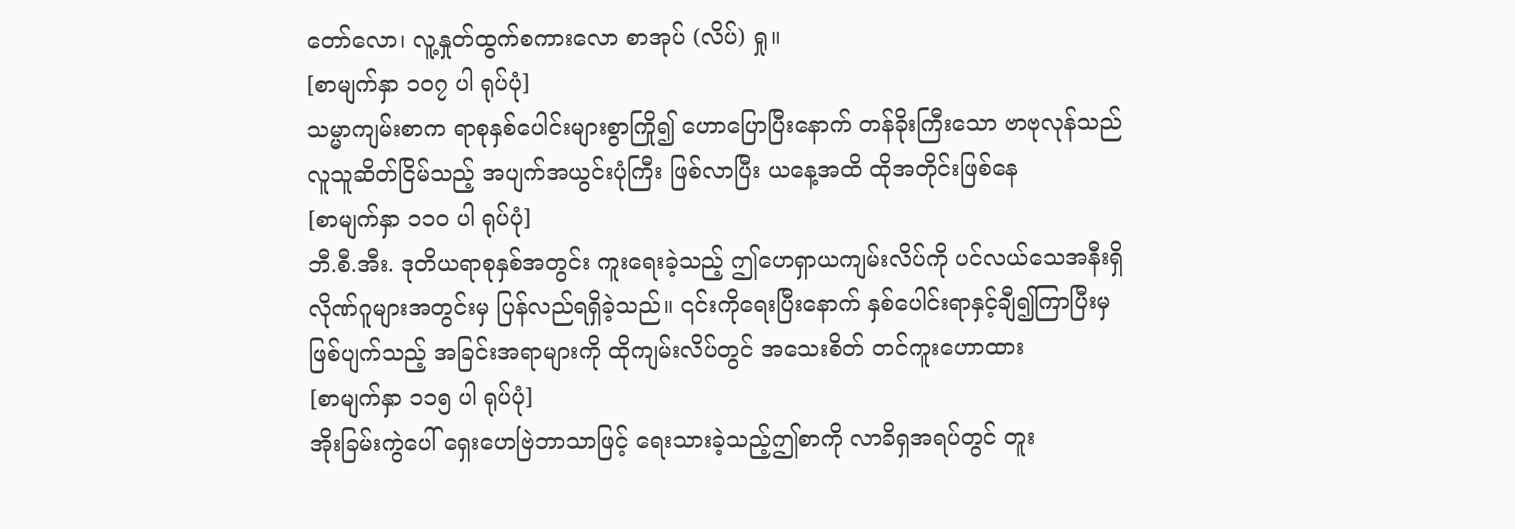တော်လော၊ လူ့နှုတ်ထွက်စကားလော စာအုပ် (လိပ်) ရှု။
[စာမျက်နှာ ၁၀၇ ပါ ရုပ်ပုံ]
သမ္မာကျမ်းစာက ရာစုနှစ်ပေါင်းများစွာကြို၍ ဟောပြောပြီးနောက် တန်ခိုးကြီးသော ဗာဗုလုန်သည် လူသူဆိတ်ငြိမ်သည့် အပျက်အယွင်းပုံကြီး ဖြစ်လာပြီး ယနေ့အထိ ထိုအတိုင်းဖြစ်နေ
[စာမျက်နှာ ၁၁၀ ပါ ရုပ်ပုံ]
ဘီ.စီ.အီး. ဒုတိယရာစုနှစ်အတွင်း ကူးရေးခဲ့သည့် ဤဟေရှာယကျမ်းလိပ်ကို ပင်လယ်သေအနီးရှိ လိုဏ်ဂူများအတွင်းမှ ပြန်လည်ရရှိခဲ့သည်။ ၎င်းကိုရေးပြီးနောက် နှစ်ပေါင်းရာနှင့်ချီ၍ကြာပြီးမှ ဖြစ်ပျက်သည့် အခြင်းအရာများကို ထိုကျမ်းလိပ်တွင် အသေးစိတ် တင်ကူးဟောထား
[စာမျက်နှာ ၁၁၅ ပါ ရုပ်ပုံ]
အိုးခြမ်းကွဲပေါ် ရှေးဟေဗြဲဘာသာဖြင့် ရေးသားခဲ့သည့်ဤစာကို လာခိရှအရပ်တွင် တူး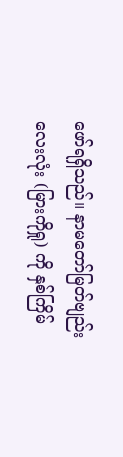ဖော်ရရှိသည်။ နာမတော်မြတ်ဗျည်းလေးလုံး (မြားကိုရှု) ကို နှစ်ကြိမ်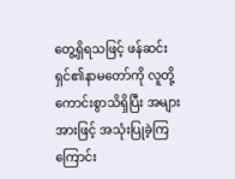တွေ့ရှိရသဖြင့် ဖန်ဆင်းရှင်၏နာမတော်ကို လူတို့ကောင်းစွာသိရှိပြီး အများအားဖြင့် အသုံးပြုခဲ့ကြကြောင်း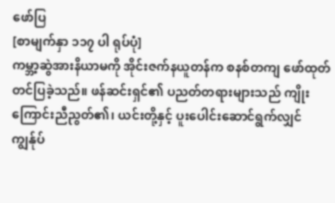ဖော်ပြ
[စာမျက်နှာ ၁၁၇ ပါ ရုပ်ပုံ]
ကမ္ဘာ့ဆွဲအားနိယာမကို အိုင်းဇက်နယူတန်က စနစ်တကျ ဖော်ထုတ်တင်ပြခဲ့သည်။ ဖန်ဆင်းရှင်၏ ပညတ်တရားများသည် ကျိုးကြောင်းညီညွတ်၏၊ ယင်းတို့နှင့် ပူးပေါင်းဆောင်ရွက်လျှင် ကျွန်ုပ်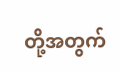တို့အတွက်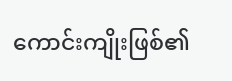ကောင်းကျိုးဖြစ်၏